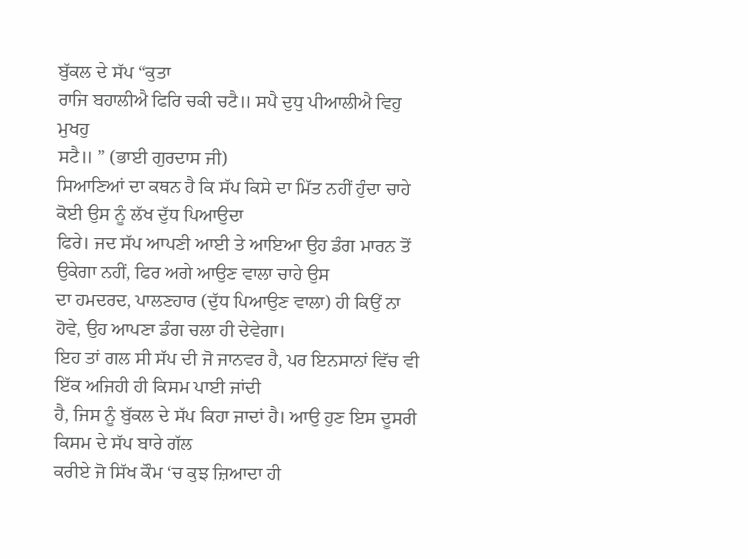ਬੁੱਕਲ ਦੇ ਸੱਪ “ਕੁਤਾ
ਰਾਜਿ ਬਹਾਲੀਐ ਫਿਰਿ ਚਕੀ ਚਟੈ॥ ਸਪੈ ਦੁਧੁ ਪੀਆਲੀਐ ਵਿਹੁ ਮੁਖਹੁ
ਸਟੈ॥ ” (ਭਾਈ ਗੁਰਦਾਸ ਜੀ)
ਸਿਆਣਿਆਂ ਦਾ ਕਥਨ ਹੈ ਕਿ ਸੱਪ ਕਿਸੇ ਦਾ ਮਿੱਤ ਨਹੀਂ ਹੁੰਦਾ ਚਾਹੇ ਕੋਈ ਉਸ ਨੂੰ ਲੱਖ ਦੁੱਧ ਪਿਆਉਦਾ
ਫਿਰੇ। ਜਦ ਸੱਪ ਆਪਣੀ ਆਈ ਤੇ ਆਇਆ ਉਹ ਡੰਗ ਮਾਰਨ ਤੋਂ ਉਕੇਗਾ ਨਹੀਂ, ਫਿਰ ਅਗੇ ਆਉਣ ਵਾਲਾ ਚਾਹੇ ਉਸ
ਦਾ ਹਮਦਰਦ, ਪਾਲਣਹਾਰ (ਦੁੱਧ ਪਿਆਉਣ ਵਾਲਾ) ਹੀ ਕਿਉਂ ਨਾ ਹੋਵੇ, ਉਹ ਆਪਣਾ ਡੰਗ ਚਲਾ ਹੀ ਦੇਵੇਗਾ।
ਇਹ ਤਾਂ ਗਲ ਸੀ ਸੱਪ ਦੀ ਜੋ ਜਾਨਵਰ ਹੈ, ਪਰ ਇਨਸਾਨਾਂ ਵਿੱਚ ਵੀ ਇੱਕ ਅਜਿਹੀ ਹੀ ਕਿਸਮ ਪਾਈ ਜਾਂਦੀ
ਹੈ, ਜਿਸ ਨੂੰ ਬੁੱਕਲ ਦੇ ਸੱਪ ਕਿਹਾ ਜਾਦਾਂ ਹੈ। ਆਉ ਹੁਣ ਇਸ ਦੂਸਰੀ ਕਿਸਮ ਦੇ ਸੱਪ ਬਾਰੇ ਗੱਲ
ਕਰੀਏ ਜੋ ਸਿੱਖ ਕੌਮ ‘ਚ ਕੁਝ ਜ਼ਿਆਦਾ ਹੀ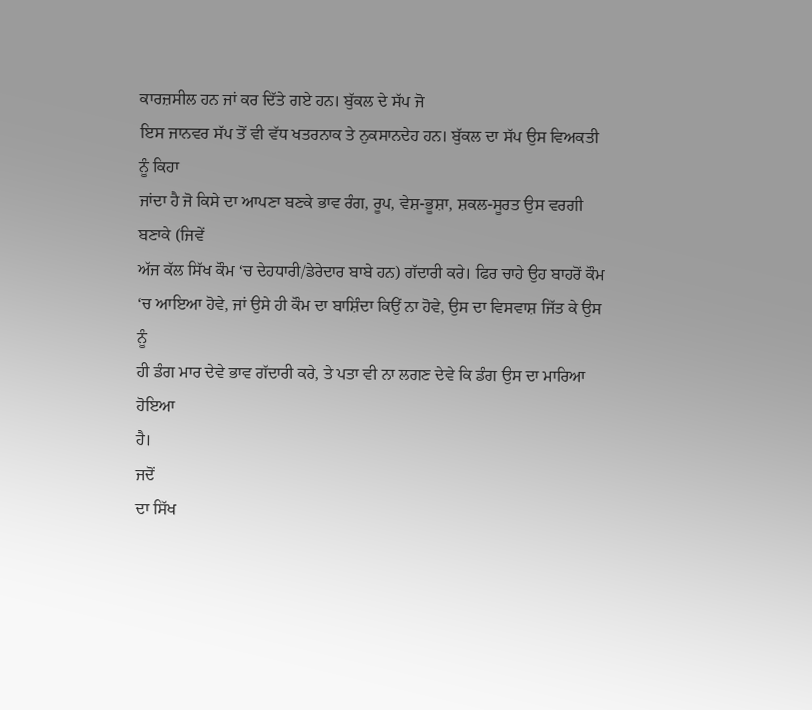ਕਾਰਜ਼ਸੀਲ ਹਨ ਜਾਂ ਕਰ ਦਿੱਤੇ ਗਏ ਹਨ। ਬੁੱਕਲ ਦੇ ਸੱਪ ਜੋ
ਇਸ ਜਾਨਵਰ ਸੱਪ ਤੋਂ ਵੀ ਵੱਧ ਖਤਰਨਾਕ ਤੇ ਨੁਕਸਾਨਦੇਹ ਹਨ। ਬੁੱਕਲ ਦਾ ਸੱਪ ਉਸ ਵਿਅਕਤੀ ਨੂੰ ਕਿਹਾ
ਜਾਂਦਾ ਹੈ ਜੋ ਕਿਸੇ ਦਾ ਆਪਣਾ ਬਣਕੇ ਭਾਵ ਰੰਗ, ਰੂਪ, ਵੇਸ਼-ਭੂਸ਼ਾ, ਸ਼ਕਲ-ਸੂਰਤ ਉਸ ਵਰਗੀ ਬਣਾਕੇ (ਜਿਵੇਂ
ਅੱਜ ਕੱਲ ਸਿੱਖ ਕੌਮ ‘ਚ ਦੇਹਧਾਰੀ/ਡੇਰੇਦਾਰ ਬਾਬੇ ਹਨ) ਗੱਦਾਰੀ ਕਰੇ। ਫਿਰ ਚਾਹੇ ਉਹ ਬਾਹਰੋਂ ਕੌਮ
‘ਚ ਆਇਆ ਹੋਵੇ, ਜਾਂ ਉਸੇ ਹੀ ਕੌਮ ਦਾ ਬਾਸ਼ਿੰਦਾ ਕਿਉਂ ਨਾ ਹੋਵੇ, ਉਸ ਦਾ ਵਿਸਵਾਸ਼ ਜਿੱਤ ਕੇ ਉਸ ਨੂੰ
ਹੀ ਡੰਗ ਮਾਰ ਦੇਵੇ ਭਾਵ ਗੱਦਾਰੀ ਕਰੇ, ਤੇ ਪਤਾ ਵੀ ਨਾ ਲਗਣ ਦੇਵੇ ਕਿ ਡੰਗ ਉਸ ਦਾ ਮਾਰਿਆ ਹੋਇਆ
ਹੈ।
ਜਦੋਂ
ਦਾ ਸਿੱਖ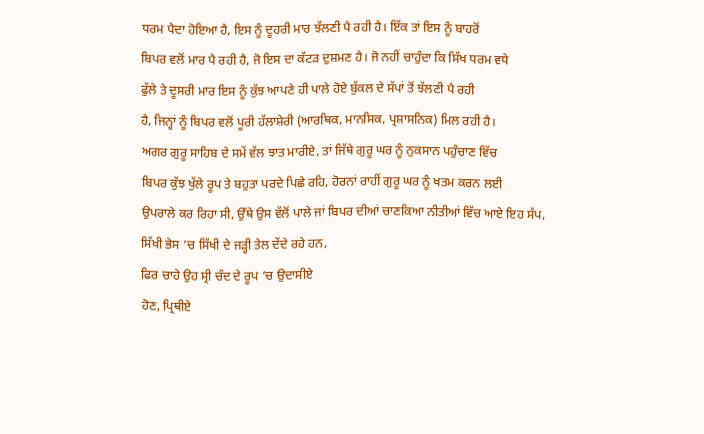ਧਰਮ ਪੈਦਾ ਹੋਇਆ ਹੈ, ਇਸ ਨੂੰ ਦੂਹਰੀ ਮਾਰ ਝੱਲਣੀ ਪੈ ਰਹੀ ਹੈ। ਇੱਕ ਤਾਂ ਇਸ ਨੂੰ ਬਾਹਰੋਂ
ਬਿਪਰ ਵਲੋਂ ਮਾਰ ਪੈ ਰਹੀ ਹੈ, ਜੋ ਇਸ ਦਾ ਕੱਟੜ ਦੁਸ਼ਮਣ ਹੈ। ਜੋ ਨਹੀਂ ਚਾਹੁੰਦਾ ਕਿ ਸਿੱਖ ਧਰਮ ਵਧੇ
ਫੁੱਲੇ ਤੇ ਦੂਸਰੀ ਮਾਰ ਇਸ ਨੂੰ ਕੁੱਝ ਆਪਣੇ ਹੀ ਪਾਲੇ ਹੋਏ ਬੁੱਕਲ ਦੇ ਸੱਪਾਂ ਤੋਂ ਝੱਲਣੀ ਪੈ ਰਹੀ
ਹੈ, ਜਿਨ੍ਹਾਂ ਨੂੰ ਬਿਪਰ ਵਲੋਂ ਪੂਰੀ ਹੱਲਾਸ਼ੇਰੀ (ਆਰਥਿਕ, ਮਾਨਸਿਕ, ਪ੍ਰਸ਼ਾਸਨਿਕ) ਮਿਲ ਰਹੀ ਹੈ।
ਅਗਰ ਗੁਰੂ ਸਾਹਿਬ ਦੇ ਸਮੇਂ ਵੱਲ ਝਾਤ ਮਾਰੀਏ, ਤਾਂ ਜਿੱਥੇ ਗੁਰੂ ਘਰ ਨੂੰ ਨੁਕਸਾਨ ਪਹੁੰਚਾਣ ਵਿੱਚ
ਬਿਪਰ ਕੁੱਝ ਖੁੱਲੇ ਰੂਪ ਤੇ ਬਹੁਤਾ ਪਰਦੇ ਪਿਛੇ ਰਹਿ, ਹੋਰਨਾਂ ਰਾਹੀਂ ਗੁਰੂ ਘਰ ਨੂੰ ਖਤਮ ਕਰਨ ਲਈ
ਉਪਰਾਲੇ ਕਰ ਰਿਹਾ ਸੀ, ਉੱਥੇ ਉਸ ਵੱਲੋਂ ਪਾਲੇ ਜਾਂ ਬਿਪਰ ਦੀਆਂ ਚਾਣਕਿਆ ਨੀਤੀਆਂ ਵਿੱਚ ਆਏ ਇਹ ਸੱਪ,
ਸਿੱਖੀ ਭੇਸ ‘ਚ ਸਿੱਖੀ ਦੇ ਜੜ੍ਹੀ ਤੇਲ ਦੇਂਦੇ ਰਹੇ ਹਨ,
ਫਿਰ ਚਾਹੇ ਉਹ ਸ੍ਰੀ ਚੰਦ ਦੇ ਰੂਪ ‘ਚ ਉਦਾਸੀਏ
ਹੋਣ, ਪ੍ਰਿਥੀਏ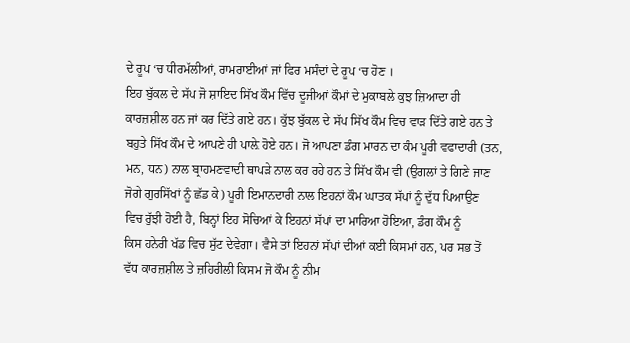ਦੇ ਰੂਪ ‘ਚ ਧੀਰਮੱਲੀਆਂ, ਰਾਮਰਾਈਆਂ ਜਾਂ ਫਿਰ ਮਸੰਦਾਂ ਦੇ ਰੂਪ ‘ਚ ਹੋਣ ।
ਇਹ ਬੁੱਕਲ ਦੇ ਸੱਪ ਜੋ ਸ਼ਾਇਦ ਸਿੱਖ ਕੌਮ ਵਿੱਚ ਦੂਜੀਆਂ ਕੌਮਾਂ ਦੇ ਮੁਕਾਬਲੇ ਕੁਝ ਜ਼ਿਆਦਾ ਹੀ
ਕਾਰਜ਼ਸ਼ੀਲ ਹਨ ਜਾਂ ਕਰ ਦਿੱਤੇ ਗਏ ਹਨ। ਕੁੱਝ ਬੁੱਕਲ ਦੇ ਸੱਪ ਸਿੱਖ ਕੌਮ ਵਿਚ ਵਾੜ ਦਿੱਤੇ ਗਏ ਹਨ ਤੇ
ਬਹੁਤੇ ਸਿੱਖ ਕੌਮ ਦੇ ਆਪਣੇ ਹੀ ਪਾਲ਼ੇ ਹੋਏ ਹਨ। ਜੋ ਆਪਣਾ ਡੰਗ ਮਾਰਨ ਦਾ ਕੰਮ ਪੂਰੀ ਵਫਾਦਾਰੀ (ਤਨ,
ਮਨ, ਧਨ) ਨਾਲ ਬ੍ਰਾਹਮਣਵਾਦੀ ਥਾਪੜੇ ਨਾਲ ਕਰ ਰਹੇ ਹਨ ਤੇ ਸਿੱਖ ਕੌਮ ਵੀ (ਉਗਲਾਂ ਤੇ ਗਿਣੇ ਜਾਣ
ਜੋਗੇ ਗੁਰਸਿੱਖਾਂ ਨੂੰ ਛੱਡ ਕੇ) ਪੂਰੀ ਇਮਾਨਦਾਰੀ ਨਾਲ ਇਹਨਾਂ ਕੌਮ ਘਾਤਕ ਸੱਪਾਂ ਨੂੰ ਦੁੱਧ ਪਿਆਉਣ
ਵਿਚ ਰੁੱਝੀ ਹੋਈ ਹੈ, ਬਿਨ੍ਹਾਂ ਇਹ ਸੋਚਿਆਂ ਕੇ ਇਹਨਾਂ ਸੱਪਾਂ ਦਾ ਮਾਰਿਆ ਹੋਇਆ, ਡੰਗ ਕੌਮ ਨੂੰ
ਕਿਸ ਹਨੇਰੀ ਖੱਡ ਵਿਚ ਸੁੱਟ ਦੇਵੇਗਾ। ਵੈਸੇ ਤਾਂ ਇਹਨਾਂ ਸੱਪਾਂ ਦੀਆਂ ਕਈ ਕਿਸਮਾਂ ਹਨ, ਪਰ ਸਭ ਤੋਂ
ਵੱਧ ਕਾਰਜ਼ਸ਼ੀਲ ਤੇ ਜ਼ਹਿਰੀਲੀ ਕਿਸਮ ਜੋ ਕੌਮ ਨੂੰ ਨੀਮ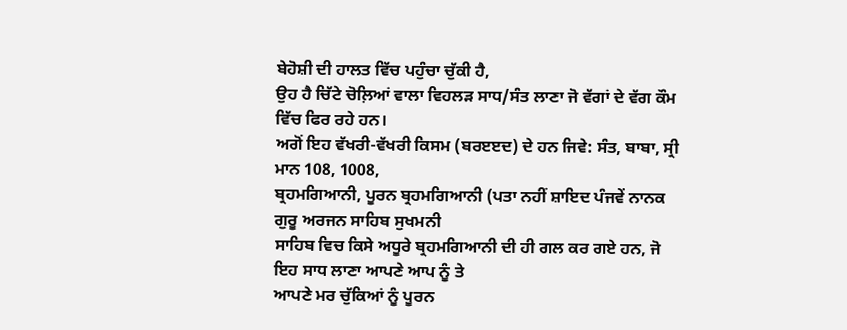ਬੇਹੋਸ਼ੀ ਦੀ ਹਾਲਤ ਵਿੱਚ ਪਹੁੰਚਾ ਚੁੱਕੀ ਹੈ,
ਉਹ ਹੈ ਚਿੱਟੇ ਚੋਲ਼ਿਆਂ ਵਾਲਾ ਵਿਹਲੜ ਸਾਧ/ਸੰਤ ਲਾਣਾ ਜੋ ਵੱਗਾਂ ਦੇ ਵੱਗ ਕੌਮ ਵਿੱਚ ਫਿਰ ਰਹੇ ਹਨ।
ਅਗੋਂ ਇਹ ਵੱਖਰੀ-ਵੱਖਰੀ ਕਿਸਮ (ਬਰੲੲਦ) ਦੇ ਹਨ ਜਿਵੇ: ਸੰਤ, ਬਾਬਾ, ਸ੍ਰੀ ਮਾਨ 108, 1008,
ਬ੍ਰਹਮਗਿਆਨੀ, ਪੂਰਨ ਬ੍ਰਹਮਗਿਆਨੀ (ਪਤਾ ਨਹੀਂ ਸ਼ਾਇਦ ਪੰਜਵੇਂ ਨਾਨਕ ਗੁਰੂ ਅਰਜਨ ਸਾਹਿਬ ਸੁਖਮਨੀ
ਸਾਹਿਬ ਵਿਚ ਕਿਸੇ ਅਧੂਰੇ ਬ੍ਰਹਮਗਿਆਨੀ ਦੀ ਹੀ ਗਲ ਕਰ ਗਏ ਹਨ, ਜੋ ਇਹ ਸਾਧ ਲਾਣਾ ਆਪਣੇ ਆਪ ਨੂੰ ਤੇ
ਆਪਣੇ ਮਰ ਚੁੱਕਿਆਂ ਨੂੰ ਪੂਰਨ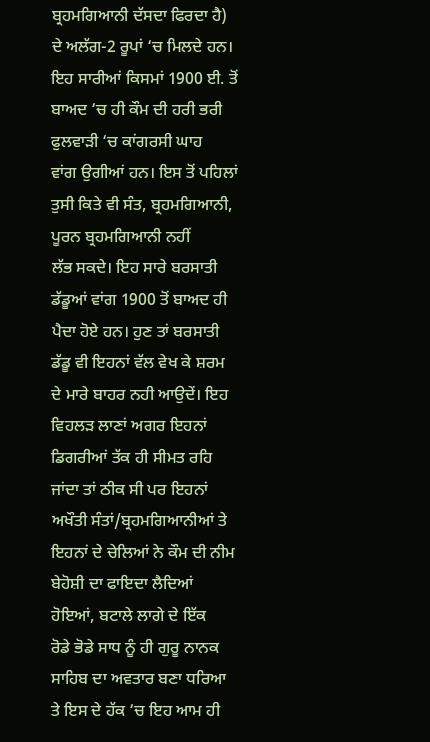ਬ੍ਰਹਮਗਿਆਨੀ ਦੱਸਦਾ ਫਿਰਦਾ ਹੈ) ਦੇ ਅਲੱਗ-2 ਰੂਪਾਂ ‘ਚ ਮਿਲਦੇ ਹਨ।
ਇਹ ਸਾਰੀਆਂ ਕਿਸਮਾਂ 1900 ਈ. ਤੋਂ ਬਾਅਦ ‘ਚ ਹੀ ਕੌਮ ਦੀ ਹਰੀ ਭਰੀ ਫੁਲਵਾੜੀ ‘ਚ ਕਾਂਗਰਸੀ ਘਾਹ
ਵਾਂਗ ਉਗੀਆਂ ਹਨ। ਇਸ ਤੋਂ ਪਹਿਲਾਂ ਤੁਸੀ ਕਿਤੇ ਵੀ ਸੰਤ, ਬ੍ਰਹਮਗਿਆਨੀ, ਪੂਰਨ ਬ੍ਰਹਮਗਿਆਨੀ ਨਹੀਂ
ਲੱਭ ਸਕਦੇ। ਇਹ ਸਾਰੇ ਬਰਸਾਤੀ ਡੱਡੂਆਂ ਵਾਂਗ 1900 ਤੋਂ ਬਾਅਦ ਹੀ ਪੈਦਾ ਹੋਏ ਹਨ। ਹੁਣ ਤਾਂ ਬਰਸਾਤੀ
ਡੱਡੂ ਵੀ ਇਹਨਾਂ ਵੱਲ ਵੇਖ ਕੇ ਸ਼ਰਮ ਦੇ ਮਾਰੇ ਬਾਹਰ ਨਹੀ ਆਉਦੇਂ। ਇਹ ਵਿਹਲੜ ਲਾਣਾਂ ਅਗਰ ਇਹਨਾਂ
ਡਿਗਰੀਆਂ ਤੱਕ ਹੀ ਸੀਮਤ ਰਹਿ ਜਾਂਦਾ ਤਾਂ ਠੀਕ ਸੀ ਪਰ ਇਹਨਾਂ ਅਖੌਤੀ ਸੰਤਾਂ/ਬ੍ਰਹਮਗਿਆਨੀਆਂ ਤੇ
ਇਹਨਾਂ ਦੇ ਚੇਲਿਆਂ ਨੇ ਕੌਮ ਦੀ ਨੀਮ ਬੇਹੋਸ਼ੀ ਦਾ ਫਾਇਦਾ ਲੈਦਿਆਂ ਹੋਇਆਂ, ਬਟਾਲੇ ਲਾਗੇ ਦੇ ਇੱਕ
ਰੋਡੇ ਭੋਡੇ ਸਾਧ ਨੂੰ ਹੀ ਗੁਰੂ ਨਾਨਕ ਸਾਹਿਬ ਦਾ ਅਵਤਾਰ ਬਣਾ ਧਰਿਆ ਤੇ ਇਸ ਦੇ ਹੱਕ ‘ਚ ਇਹ ਆਮ ਹੀ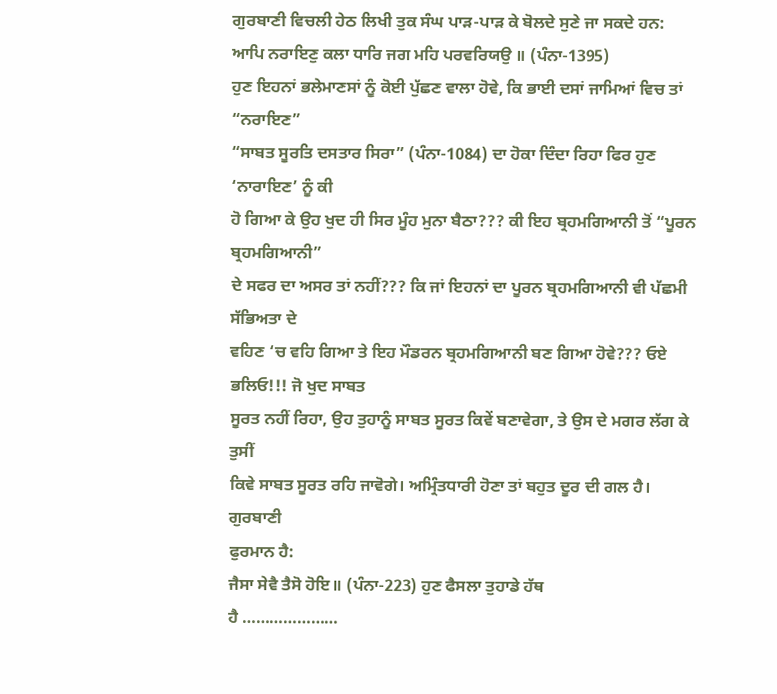ਗੁਰਬਾਣੀ ਵਿਚਲੀ ਹੇਠ ਲਿਖੀ ਤੁਕ ਸੰਘ ਪਾੜ-ਪਾੜ ਕੇ ਬੋਲਦੇ ਸੁਣੇ ਜਾ ਸਕਦੇ ਹਨ:
ਆਪਿ ਨਰਾਇਣੁ ਕਲਾ ਧਾਰਿ ਜਗ ਮਹਿ ਪਰਵਰਿਯਉ ॥ (ਪੰਨਾ-1395)
ਹੁਣ ਇਹਨਾਂ ਭਲੇਮਾਣਸਾਂ ਨੂੰ ਕੋਈ ਪੁੱਛਣ ਵਾਲਾ ਹੋਵੇ, ਕਿ ਭਾਈ ਦਸਾਂ ਜਾਮਿਆਂ ਵਿਚ ਤਾਂ “ਨਰਾਇਣ”
“ਸਾਬਤ ਸੂਰਤਿ ਦਸਤਾਰ ਸਿਰਾ” (ਪੰਨਾ-1084) ਦਾ ਹੋਕਾ ਦਿੰਦਾ ਰਿਹਾ ਫਿਰ ਹੁਣ ‘ਨਾਰਾਇਣ’ ਨੂੰ ਕੀ
ਹੋ ਗਿਆ ਕੇ ਉਹ ਖੁਦ ਹੀ ਸਿਰ ਮੂੰਹ ਮੁਨਾ ਬੈਠਾ??? ਕੀ ਇਹ ਬ੍ਰਹਮਗਿਆਨੀ ਤੋਂ “ਪੂਰਨ ਬ੍ਰਹਮਗਿਆਨੀ”
ਦੇ ਸਫਰ ਦਾ ਅਸਰ ਤਾਂ ਨਹੀਂ??? ਕਿ ਜਾਂ ਇਹਨਾਂ ਦਾ ਪੂਰਨ ਬ੍ਰਹਮਗਿਆਨੀ ਵੀ ਪੱਛਮੀ ਸੱਭਿਅਤਾ ਦੇ
ਵਹਿਣ ‘ਚ ਵਹਿ ਗਿਆ ਤੇ ਇਹ ਮੌਡਰਨ ਬ੍ਰਹਮਗਿਆਨੀ ਬਣ ਗਿਆ ਹੋਵੇ??? ਓਏ ਭਲਿਓ!!! ਜੋ ਖੁਦ ਸਾਬਤ
ਸੂਰਤ ਨਹੀਂ ਰਿਹਾ, ਉਹ ਤੁਹਾਨੂੰ ਸਾਬਤ ਸੂਰਤ ਕਿਵੇਂ ਬਣਾਵੇਗਾ, ਤੇ ਉਸ ਦੇ ਮਗਰ ਲੱਗ ਕੇ ਤੁਸੀਂ
ਕਿਵੇ ਸਾਬਤ ਸੂਰਤ ਰਹਿ ਜਾਵੋਗੇ। ਅਮ੍ਰਿੰਤਧਾਰੀ ਹੋਣਾ ਤਾਂ ਬਹੁਤ ਦੂਰ ਦੀ ਗਲ ਹੈ। ਗੁਰਬਾਣੀ
ਫੁਰਮਾਨ ਹੈ:
ਜੈਸਾ ਸੇਵੈ ਤੈਸੋ ਹੋਇ॥ (ਪੰਨਾ-223) ਹੁਣ ਫੈਸਲਾ ਤੁਹਾਡੇ ਹੱਥ
ਹੈ …………………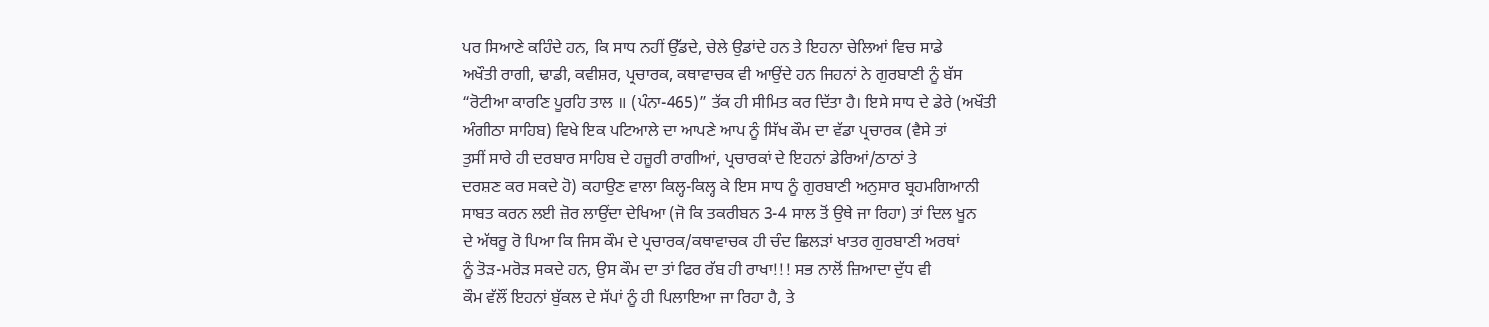ਪਰ ਸਿਆਣੇ ਕਹਿੰਦੇ ਹਨ, ਕਿ ਸਾਧ ਨਹੀਂ ਉੱਡਦੇ, ਚੇਲੇ ਉਡਾਂਦੇ ਹਨ ਤੇ ਇਹਨਾ ਚੇਲਿਆਂ ਵਿਚ ਸਾਡੇ
ਅਖੌਤੀ ਰਾਗੀ, ਢਾਡੀ, ਕਵੀਸ਼ਰ, ਪ੍ਰਚਾਰਕ, ਕਥਾਵਾਚਕ ਵੀ ਆਉਂਦੇ ਹਨ ਜਿਹਨਾਂ ਨੇ ਗੁਰਬਾਣੀ ਨੂੰ ਬੱਸ
“ਰੋਟੀਆ ਕਾਰਣਿ ਪੂਰਹਿ ਤਾਲ ॥ (ਪੰਨਾ-465)” ਤੱਕ ਹੀ ਸੀਮਿਤ ਕਰ ਦਿੱਤਾ ਹੈ। ਇਸੇ ਸਾਧ ਦੇ ਡੇਰੇ (ਅਖੌਤੀ
ਅੰਗੀਠਾ ਸਾਹਿਬ) ਵਿਖੇ ਇਕ ਪਟਿਆਲੇ ਦਾ ਆਪਣੇ ਆਪ ਨੂੰ ਸਿੱਖ ਕੌਮ ਦਾ ਵੱਡਾ ਪ੍ਰਚਾਰਕ (ਵੈਸੇ ਤਾਂ
ਤੁਸੀਂ ਸਾਰੇ ਹੀ ਦਰਬਾਰ ਸਾਹਿਬ ਦੇ ਹਜ਼ੂਰੀ ਰਾਗੀਆਂ, ਪ੍ਰਚਾਰਕਾਂ ਦੇ ਇਹਨਾਂ ਡੇਰਿਆਂ/ਠਾਠਾਂ ਤੇ
ਦਰਸ਼ਣ ਕਰ ਸਕਦੇ ਹੋ) ਕਹਾਉਣ ਵਾਲਾ ਕਿਲ੍ਹ-ਕਿਲ੍ਹ ਕੇ ਇਸ ਸਾਧ ਨੂੰ ਗੁਰਬਾਣੀ ਅਨੁਸਾਰ ਬ੍ਰਹਮਗਿਆਨੀ
ਸਾਬਤ ਕਰਨ ਲਈ ਜ਼ੋਰ ਲਾਉਂਦਾ ਦੇਖਿਆ (ਜੋ ਕਿ ਤਕਰੀਬਨ 3-4 ਸਾਲ ਤੋਂ ਉਥੇ ਜਾ ਰਿਹਾ) ਤਾਂ ਦਿਲ ਖੂਨ
ਦੇ ਅੱਥਰੂ ਰੋ ਪਿਆ ਕਿ ਜਿਸ ਕੌਮ ਦੇ ਪ੍ਰਚਾਰਕ/ਕਥਾਵਾਚਕ ਹੀ ਚੰਦ ਛਿਲੜਾਂ ਖਾਤਰ ਗੁਰਬਾਣੀ ਅਰਥਾਂ
ਨੂੰ ਤੋੜ-ਮਰੋੜ ਸਕਦੇ ਹਨ, ਉਸ ਕੌਮ ਦਾ ਤਾਂ ਫਿਰ ਰੱਬ ਹੀ ਰਾਖਾ!!! ਸਭ ਨਾਲੋਂ ਜ਼ਿਆਦਾ ਦੁੱਧ ਵੀ
ਕੌਮ ਵੱਲੌਂ ਇਹਨਾਂ ਬੁੱਕਲ ਦੇ ਸੱਪਾਂ ਨੂੰ ਹੀ ਪਿਲਾਇਆ ਜਾ ਰਿਹਾ ਹੈ, ਤੇ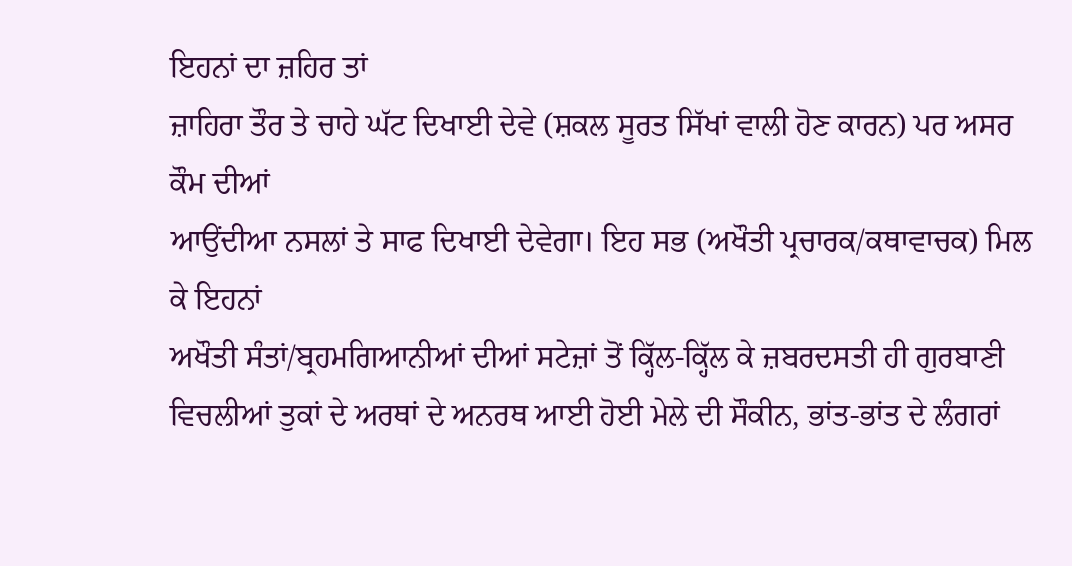ਇਹਨਾਂ ਦਾ ਜ਼ਹਿਰ ਤਾਂ
ਜ਼ਾਹਿਰਾ ਤੌਰ ਤੇ ਚਾਹੇ ਘੱਟ ਦਿਖਾਈ ਦੇਵੇ (ਸ਼ਕਲ ਸੂਰਤ ਸਿੱਖਾਂ ਵਾਲੀ ਹੋਣ ਕਾਰਨ) ਪਰ ਅਸਰ ਕੌਮ ਦੀਆਂ
ਆਉਂਦੀਆ ਨਸਲਾਂ ਤੇ ਸਾਫ ਦਿਖਾਈ ਦੇਵੇਗਾ। ਇਹ ਸਭ (ਅਖੌਤੀ ਪ੍ਰਚਾਰਕ/ਕਥਾਵਾਚਕ) ਮਿਲ ਕੇ ਇਹਨਾਂ
ਅਖੌਤੀ ਸੰਤਾਂ/ਬ੍ਰਹਮਗਿਆਨੀਆਂ ਦੀਆਂ ਸਟੇਜ਼ਾਂ ਤੋਂ ਕ੍ਹਿੱਲ-ਕ੍ਹਿੱਲ ਕੇ ਜ਼ਬਰਦਸਤੀ ਹੀ ਗੁਰਬਾਣੀ
ਵਿਚਲੀਆਂ ਤੁਕਾਂ ਦੇ ਅਰਥਾਂ ਦੇ ਅਨਰਥ ਆਈ ਹੋਈ ਮੇਲੇ ਦੀ ਸੌਕੀਨ, ਭਾਂਤ-ਭਾਂਤ ਦੇ ਲੰਗਰਾਂ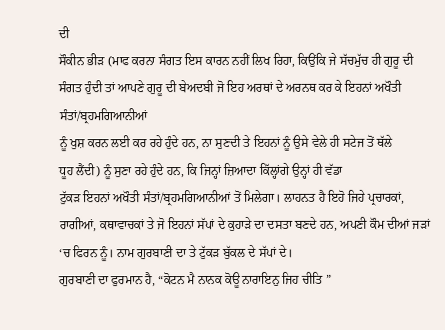ਦੀ
ਸੌਕੀਨ ਭੀੜ (ਮਾਫ ਕਰਨਾ ਸੰਗਤ ਇਸ ਕਾਰਨ ਨਹੀਂ ਲਿਖ ਰਿਹਾ, ਕਿਉਂਕਿ ਜੇ ਸੱਚਮੁੱਚ ਹੀ ਗੁਰੂ ਦੀ
ਸੰਗਤ ਹੁੰਦੀ ਤਾਂ ਆਪਣੇ ਗੁਰੂ ਦੀ ਬੇਅਦਬੀ ਜੋ ਇਹ ਅਰਥਾਂ ਦੇ ਅਰਨਥ ਕਰ ਕੇ ਇਹਨਾਂ ਅਖੌਤੀ ਸੰਤਾਂ/ਬ੍ਰਹਮਗਿਆਨੀਆਂ
ਨੂੰ ਖੁਸ਼ ਕਰਨ ਲਈ ਕਰ ਰਹੇ ਹੁੰਦੇ ਹਨ, ਨਾ ਸੁਣਦੀ ਤੇ ਇਹਨਾਂ ਨੂੰ ਉਸੇ ਵੇਲੇ ਹੀ ਸਟੇਜ ਤੋਂ ਥੱਲੇ
ਧੂਹ ਲੈਂਦੀ) ਨੂੰ ਸੁਣਾ ਰਹੇ ਹੁੰਦੇ ਹਨ, ਕਿ ਜਿਨ੍ਹਾਂ ਜ਼ਿਆਦਾ ਕਿੱਲ੍ਹਾਂਗੇ ਉਨ੍ਹਾਂ ਹੀ ਵੱਡਾ
ਟੁੱਕੜ ਇਹਨਾਂ ਅਖੌਤੀ ਸੰਤਾਂ/ਬ੍ਰਹਮਗਿਆਨੀਆਂ ਤੋਂ ਮਿਲੇਗਾ। ਲਾਹਨਤ ਹੈ ਇਹੋ ਜਿਹੇ ਪ੍ਰਚਾਰਕਾਂ,
ਰਾਗੀਆਂ, ਕਥਾਵਾਚਕਾਂ ਤੇ ਜੋ ਇਹਨਾਂ ਸੱਪਾਂ ਦੇ ਕੁਹਾੜੇ ਦਾ ਦਸਤਾ ਬਣਦੇ ਹਨ, ਅਪਣੀ ਕੌਮ ਦੀਆਂ ਜੜਾਂ
‘ਚ ਫਿਰਨ ਨੂੰ। ਨਾਮ ਗੁਰਬਾਣੀ ਦਾ ਤੇ ਟੁੱਕੜ ਬੁੱਕਲ ਦੇ ਸੱਪਾਂ ਦੇ।
ਗੁਰਬਾਣੀ ਦਾ ਫੁਰਮਾਨ ਹੈ, “ਕੋਟਨ ਮੈ ਨਾਨਕ ਕੋਊ ਨਾਰਾਇਨੁ ਜਿਹ ਚੀਤਿ ”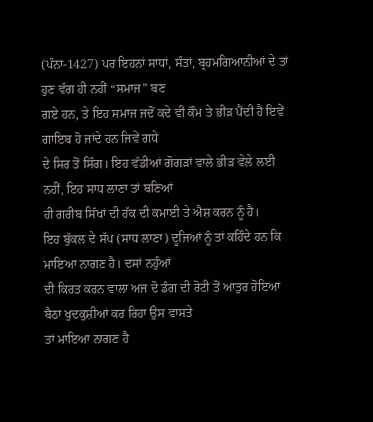(ਪੰਨਾ-1427) ਪਰ ਇਹਨਾਂ ਸਾਧਾਂ, ਸੰਤਾਂ, ਬ੍ਰਹਮਗਿਆਨੀਆਂ ਦੇ ਤਾਂ ਹੁਣ ਵੱਗ ਹੀ ਨਹੀਂ “ਸਮਾਜ” ਬਣ
ਗਏ ਹਨ, ਤੇ ਇਹ ਸਮਾਜ ਜਦੋਂ ਕਦੇ ਵੀ ਕੌਮ ਤੇ ਭੀੜ ਪੈਂਦੀ ਹੈ ਇਵੇਂ ਗਾਇਬ ਹੋ ਜਾਂਦੇ ਹਨ ਜਿਵੇਂ ਗਧੇ
ਦੇ ਸਿਰ ਤੋਂ ਸਿੰਗ। ਇਹ ਵੱਡੀਆਂ ਗੋਗੜਾਂ ਵਾਲੇ ਭੀੜ ਵੇਲੇ ਲਈ ਨਹੀਂ, ਇਹ ਸਾਧ ਲਾਣਾ ਤਾਂ ਬਣਿਆਂ
ਹੀ ਗਰੀਬ ਸਿੱਖਾਂ ਦੀ ਹੱਕ ਦੀ ਕਮਾਈ ਤੇ ਐਸ਼ ਕਰਨ ਨੂੰ ਹੈ।
ਇਹ ਬੁੱਕਲ ਦੇ ਸੱਪ (ਸਾਧ ਲਾਣਾ) ਦੂਜਿਆਂ ਨੂੰ ਤਾਂ ਕਹਿੰਦੇ ਹਨ ਕਿ ਮਾਇਆ ਨਾਗਣ ਹੈ। ਦਸਾਂ ਨਹੁੰਆਂ
ਦੀ ਕਿਰਤ ਕਰਨ ਵਾਲਾ ਅਜ ਦੋ ਡੰਗ ਦੀ ਰੋਟੀ ਤੋਂ ਆਤੁਰ ਹੋਇਆ ਬੈਠਾ ਖੁਦਕੁਸ਼ੀਆਂ ਕਰ ਰਿਹਾ ਉਸ ਵਾਸਤੇ
ਤਾਂ ਮਾਇਆ ਨਾਗਣ ਹੈ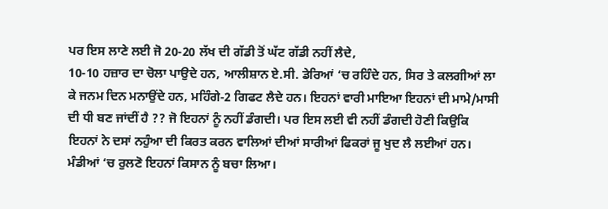ਪਰ ਇਸ ਲਾਣੇ ਲਈ ਜੋ 20-20 ਲੱਖ ਦੀ ਗੱਡੀ ਤੋਂ ਘੱਟ ਗੱਡੀ ਨਹੀਂ ਲੈਦੇ,
10-10 ਹਜ਼ਾਰ ਦਾ ਚੋਲਾ ਪਾਉਦੇ ਹਨ, ਆਲੀਸ਼ਾਨ ਏ.ਸੀ. ਡੇਰਿਆਂ ‘ਚ ਰਹਿੰਦੇ ਹਨ, ਸਿਰ ਤੇ ਕਲਗੀਆਂ ਲਾ
ਕੇ ਜਨਮ ਦਿਨ ਮਨਾਉਂਦੇ ਹਨ, ਮਹਿੰਗੇ-2 ਗਿਫਟ ਲੈਦੇ ਹਨ। ਇਹਨਾਂ ਵਾਰੀ ਮਾਇਆ ਇਹਨਾਂ ਦੀ ਮਾਮੇ/ਮਾਸੀ
ਦੀ ਧੀ ਬਣ ਜਾਂਦੀਂ ਹੈ ?? ਜੋ ਇਹਨਾਂ ਨੂੰ ਨਹੀਂ ਡੰਗਦੀ। ਪਰ ਇਸ ਲਈ ਵੀ ਨਹੀਂ ਡੰਗਦੀ ਹੋਣੀ ਕਿਉਕਿ
ਇਹਨਾਂ ਨੇ ਦਸਾਂ ਨਹੁੰਆ ਦੀ ਕਿਰਤ ਕਰਨ ਵਾਲਿਆਂ ਦੀਆਂ ਸਾਰੀਆਂ ਫਿਕਰਾਂ ਜੂ ਖੁਦ ਲੈ ਲਈਆਂ ਹਨ।
ਮੰਡੀਆਂ ‘ਚ ਰੁਲਣੋ ਇਹਨਾਂ ਕਿਸਾਨ ਨੂੰ ਬਚਾ ਲਿਆ।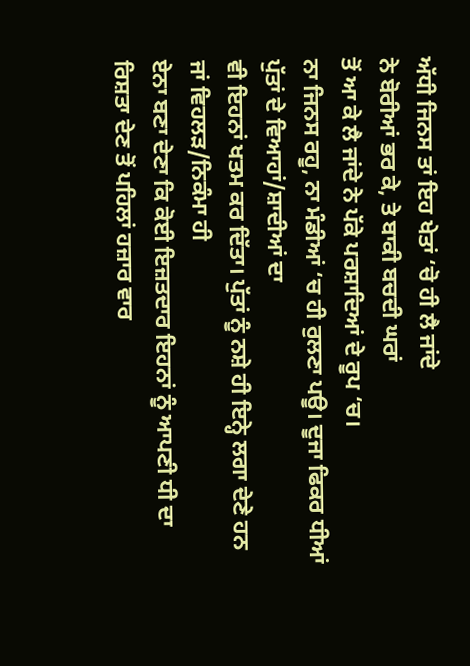ਅੱਧੀ ਜਿਨਸ ਤਾਂ ਇਹ ਖੇਤਾਂ ‘ਚੋ ਹੀ ਲੈ ਜਾਂਦੇ
ਨੇ ਬੋਰੀਆਂ ਭਰ ਕੇ, ਤੇ ਬਾਕੀ ਬਚਦੀ ਘਰਾਂ
ਤੋਂ ਆ ਕੇ ਲੈ ਜਾਂਦੇ ਨੇ ਪੱਕੇ ਪਰਸ਼ਾਦਿਆਂ ਦੇ ਰੂਪ ‘ਚ।
ਨਾ ਜਿਨਸ ਰਹੂ, ਨਾ ਮੰਡੀਆਂ ‘ਚ ਹੀ ਰੁਲਣਾ ਪਊ। ਦੂਜਾ ਫਿਕਰ ਧੀਆਂ ਪੁੱਤਾਂ ਦੇ ਵਿਆਹਾਂ/ਸ਼ਾਦੀਆਂ ਦਾ
ਵੀ ਇਹਨਾਂ ਖਤਮ ਕਰ ਦਿੱਤਾ। ਪੁੱਤਾਂ ਨੂੰ ਨਸ਼ੇ ਹੀ ਇਨ੍ਹੇ ਲਗਾ ਦੇਣੇ ਹਨ ਜਾਂ ਵਿਹਲੜ/ਨਿਕੰਮਾ ਹੀ
ਏਨਾ ਬਣਾ ਦੇਣਾ ਕਿ ਕੋਈ ਇਜ਼ਤਦਾਰ ਇਹਨਾਂ ਨੂੰ ਆਪਣੀ ਧੀ ਦਾ ਰਿਸ਼ਤਾ ਦੇਣ ਤੋਂ ਪਹਿਲਾਂ ਹਜ਼ਾਰ ਵਾਰ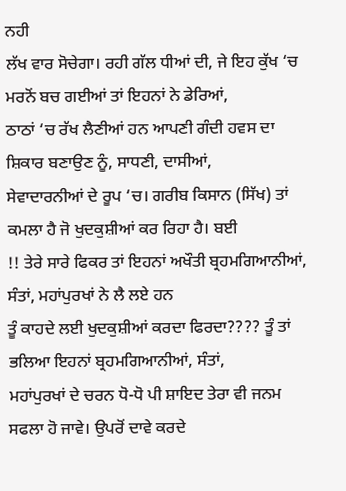ਨਹੀ
ਲੱਖ ਵਾਰ ਸੋਚੇਗਾ। ਰਹੀ ਗੱਲ ਧੀਆਂ ਦੀ, ਜੇ ਇਹ ਕੁੱਖ ‘ਚ ਮਰਨੋਂ ਬਚ ਗਈਆਂ ਤਾਂ ਇਹਨਾਂ ਨੇ ਡੇਰਿਆਂ,
ਠਾਠਾਂ ‘ਚ ਰੱਖ ਲੈਣੀਆਂ ਹਨ ਆਪਣੀ ਗੰਦੀ ਹਵਸ ਦਾ ਸ਼ਿਕਾਰ ਬਣਾਉਣ ਨੂੰ, ਸਾਧਣੀ, ਦਾਸੀਆਂ,
ਸੇਵਾਦਾਰਨੀਆਂ ਦੇ ਰੂਪ ‘ਚ। ਗਰੀਬ ਕਿਸਾਨ (ਸਿੱਖ) ਤਾਂ ਕਮਲਾ ਹੈ ਜੋ ਖੁਦਕੁਸ਼ੀਆਂ ਕਰ ਰਿਹਾ ਹੈ। ਬਈ
!! ਤੇਰੇ ਸਾਰੇ ਫਿਕਰ ਤਾਂ ਇਹਨਾਂ ਅਖੌਤੀ ਬ੍ਰਹਮਗਿਆਨੀਆਂ, ਸੰਤਾਂ, ਮਹਾਂਪੁਰਖਾਂ ਨੇ ਲੈ ਲਏ ਹਨ
ਤੂੰ ਕਾਹਦੇ ਲਈ ਖੁਦਕੁਸ਼ੀਆਂ ਕਰਦਾ ਫਿਰਦਾ???? ਤੂੰ ਤਾਂ ਭਲਿਆ ਇਹਨਾਂ ਬ੍ਰਹਮਗਿਆਨੀਆਂ, ਸੰਤਾਂ,
ਮਹਾਂਪੁਰਖਾਂ ਦੇ ਚਰਨ ਧੋ-ਧੋ ਪੀ ਸ਼ਾਇਦ ਤੇਰਾ ਵੀ ਜਨਮ ਸਫਲਾ ਹੋ ਜਾਵੇ। ਉਪਰੋਂ ਦਾਵੇ ਕਰਦੇ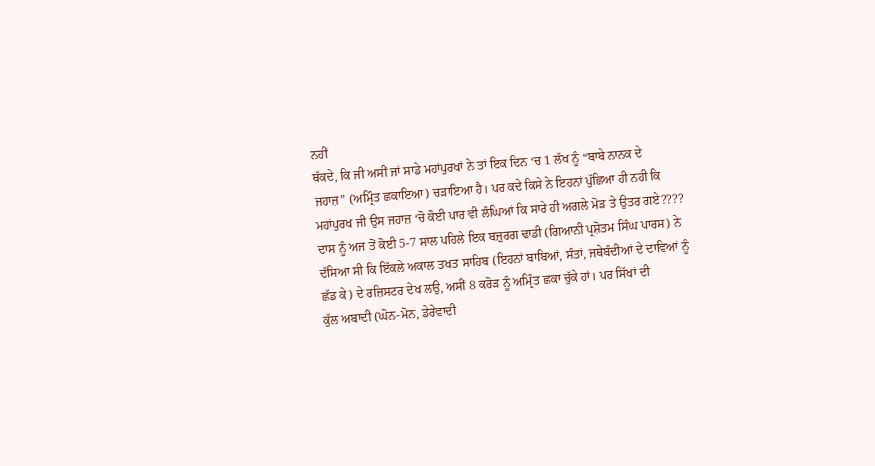ਨਹੀਂ
ਥੱਕਦੇ, ਕਿ ਜੀ ਅਸੀਂ ਜਾਂ ਸਾਡੇ ਮਹਾਂਪੁਰਖਾਂ ਨੇ ਤਾਂ ਇਕ ਦਿਨ ‘ਚ 1 ਲੱਖ ਨੂੰ “ਬਾਬੇ ਨਾਨਕ ਦੇ
ਜਹਾਜ਼” (ਅਮ੍ਰਿੰਤ ਛਕਾਇਆ) ਚੜਾਇਆ ਹੈ। ਪਰ ਕਦੇ ਕਿਸੇ ਨੇ ਇਹਨਾਂ ਪੁੱਛਿਆ ਹੀ ਨਹੀ ਕਿ
ਮਹਾਂਪੁਰਖ ਜੀ ਉਸ ਜਹਾਜ਼ ‘ਚੋ ਕੋਈ ਪਾਰ ਵੀ ਲੰਘਿਆਂ ਕਿ ਸਾਰੇ ਹੀ ਅਗਲੇ ਮੋੜ ਤੇ ਉਤਰ ਗਏ????
ਦਾਸ ਨੂੰ ਅਜ ਤੋਂ ਕੋਈ 5-7 ਸਾਲ ਪਹਿਲੇ ਇਕ ਬਜ਼ੁਰਗ ਢਾਡੀ (ਗਿਆਨੀ ਪ੍ਰਸ਼ੋਤਮ ਸਿੰਘ ਪਾਰਸ) ਨੇ
ਦੱਸਿਆ ਸੀ ਕਿ ਇੱਕਲੇ ਅਕਾਲ ਤਖਤ ਸਾਹਿਬ (ਇਹਨਾਂ ਬਾਬਿਆਂ, ਸੰਤਾਂ, ਜਥੇਬੰਦੀਆਂ ਦੇ ਦਾਵਿਆਂ ਨੂੰ
ਛੱਡ ਕੇ) ਦੇ ਰਜ਼ਿਸਟਰ ਦੇਖ ਲਉ, ਅਸੀਂ 8 ਕਰੋੜ ਨੂੰ ਅਮ੍ਰਿੰਤ ਛਕਾ ਚੁੱਕੇ ਹਾਂ। ਪਰ ਸਿੱਖਾਂ ਦੀ
ਕੁੱਲ ਅਬਾਦੀ (ਘੋਨ-ਮੋਨ, ਡੇਰੇਵਾਦੀ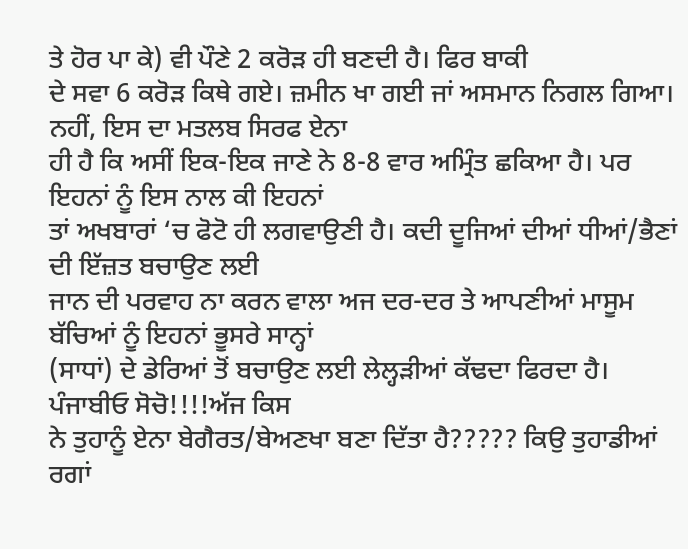ਤੇ ਹੋਰ ਪਾ ਕੇ) ਵੀ ਪੌਣੇ 2 ਕਰੋੜ ਹੀ ਬਣਦੀ ਹੈ। ਫਿਰ ਬਾਕੀ
ਦੇ ਸਵਾ 6 ਕਰੋੜ ਕਿਥੇ ਗਏ। ਜ਼ਮੀਨ ਖਾ ਗਈ ਜਾਂ ਅਸਮਾਨ ਨਿਗਲ ਗਿਆ। ਨਹੀਂ, ਇਸ ਦਾ ਮਤਲਬ ਸਿਰਫ ਏਨਾ
ਹੀ ਹੈ ਕਿ ਅਸੀਂ ਇਕ-ਇਕ ਜਾਣੇ ਨੇ 8-8 ਵਾਰ ਅਮ੍ਰਿੰਤ ਛਕਿਆ ਹੈ। ਪਰ ਇਹਨਾਂ ਨੂੰ ਇਸ ਨਾਲ ਕੀ ਇਹਨਾਂ
ਤਾਂ ਅਖਬਾਰਾਂ ‘ਚ ਫੋਟੋ ਹੀ ਲਗਵਾਉਣੀ ਹੈ। ਕਦੀ ਦੂਜਿਆਂ ਦੀਆਂ ਧੀਆਂ/ਭੈਣਾਂ ਦੀ ਇੱਜ਼ਤ ਬਚਾਉਣ ਲਈ
ਜਾਨ ਦੀ ਪਰਵਾਹ ਨਾ ਕਰਨ ਵਾਲਾ ਅਜ ਦਰ-ਦਰ ਤੇ ਆਪਣੀਆਂ ਮਾਸੂਮ ਬੱਚਿਆਂ ਨੂੰ ਇਹਨਾਂ ਭੂਸਰੇ ਸਾਨ੍ਹਾਂ
(ਸਾਧਾਂ) ਦੇ ਡੇਰਿਆਂ ਤੋਂ ਬਚਾਉਣ ਲਈ ਲੇਲ੍ਹੜੀਆਂ ਕੱਢਦਾ ਫਿਰਦਾ ਹੈ। ਪੰਜਾਬੀਓ ਸੋਚੋ!!!!ਅੱਜ ਕਿਸ
ਨੇ ਤੁਹਾਨੂੰ ਏਨਾ ਬੇਗੈਰਤ/ਬੇਅਣਖਾ ਬਣਾ ਦਿੱਤਾ ਹੈ????? ਕਿਉ ਤੁਹਾਡੀਆਂ ਰਗਾਂ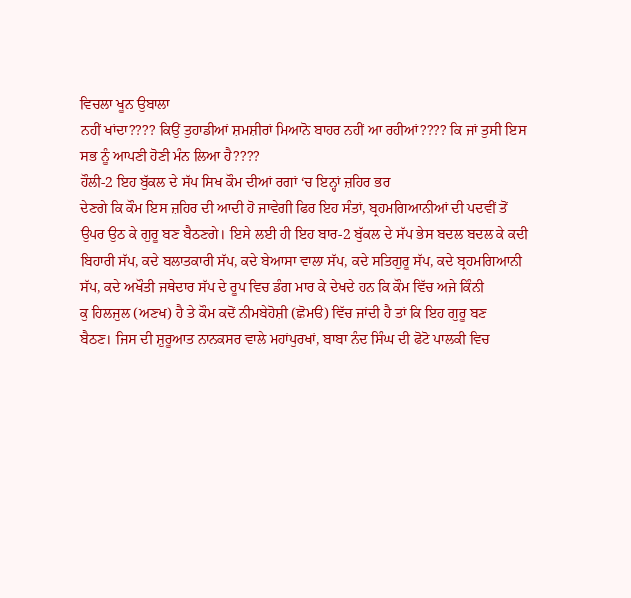ਵਿਚਲਾ ਖੂਨ ਉਬਾਲਾ
ਨਹੀਂ ਖਾਂਦਾ???? ਕਿਉਂ ਤੁਹਾਡੀਆਂ ਸ਼ਮਸ਼ੀਰਾਂ ਮਿਆਨੋ ਬਾਹਰ ਨਹੀਂ ਆ ਰਹੀਆਂ???? ਕਿ ਜਾਂ ਤੁਸੀ ਇਸ
ਸਭ ਨੂੰ ਆਪਣੀ ਹੋਣੀ ਮੰਨ ਲਿਆ ਹੈ????
ਹੌਲੀ-2 ਇਹ ਬੁੱਕਲ ਦੇ ਸੱਪ ਸਿਖ ਕੌਮ ਦੀਆਂ ਰਗਾਂ ‘ਚ ਇਨ੍ਹਾਂ ਜ਼ਹਿਰ ਭਰ
ਦੇਣਗੇ ਕਿ ਕੌਮ ਇਸ ਜ਼ਹਿਰ ਦੀ ਆਦੀ ਹੋ ਜਾਵੇਗੀ ਫਿਰ ਇਹ ਸੰਤਾਂ, ਬ੍ਰਹਮਗਿਆਨੀਆਂ ਦੀ ਪਦਵੀਂ ਤੋਂ
ਉਪਰ ਉਠ ਕੇ ਗੁਰੂ ਬਣ ਬੈਠਣਗੇ। ਇਸੇ ਲਈ ਹੀ ਇਹ ਬਾਰ-2 ਬੁੱਕਲ ਦੇ ਸੱਪ ਭੇਸ ਬਦਲ ਬਦਲ ਕੇ ਕਦੀ
ਬਿਹਾਰੀ ਸੱਪ, ਕਦੇ ਬਲਾਤਕਾਰੀ ਸੱਪ, ਕਦੇ ਬੇਆਸਾ ਵਾਲਾ ਸੱਪ, ਕਦੇ ਸਤਿਗੁਰੂ ਸੱਪ, ਕਦੇ ਬ੍ਰਹਮਗਿਆਨੀ
ਸੱਪ, ਕਦੇ ਅਖੌਤੀ ਜਥੇਦਾਰ ਸੱਪ ਦੇ ਰੂਪ ਵਿਚ ਡੰਗ ਮਾਰ ਕੇ ਦੇਖਦੇ ਹਨ ਕਿ ਕੌਮ ਵਿੱਚ ਅਜੇ ਕਿੰਨੀ
ਕੁ ਹਿਲਜੁਲ (ਅਣਖ) ਹੈ ਤੇ ਕੌਮ ਕਦੋਂ ਨੀਮਬੇਹੋਸ਼ੀ (ਛੋਮੳ) ਵਿੱਚ ਜਾਂਦੀ ਹੈ ਤਾਂ ਕਿ ਇਹ ਗੁਰੂ ਬਣ
ਬੈਠਣ। ਜਿਸ ਦੀ ਸ਼ੁਰੂਆਤ ਨਾਨਕਸਰ ਵਾਲੇ ਮਹਾਂਪੁਰਖਾਂ, ਬਾਬਾ ਨੰਦ ਸਿੰਘ ਦੀ ਫੋਟੋ ਪਾਲਕੀ ਵਿਚ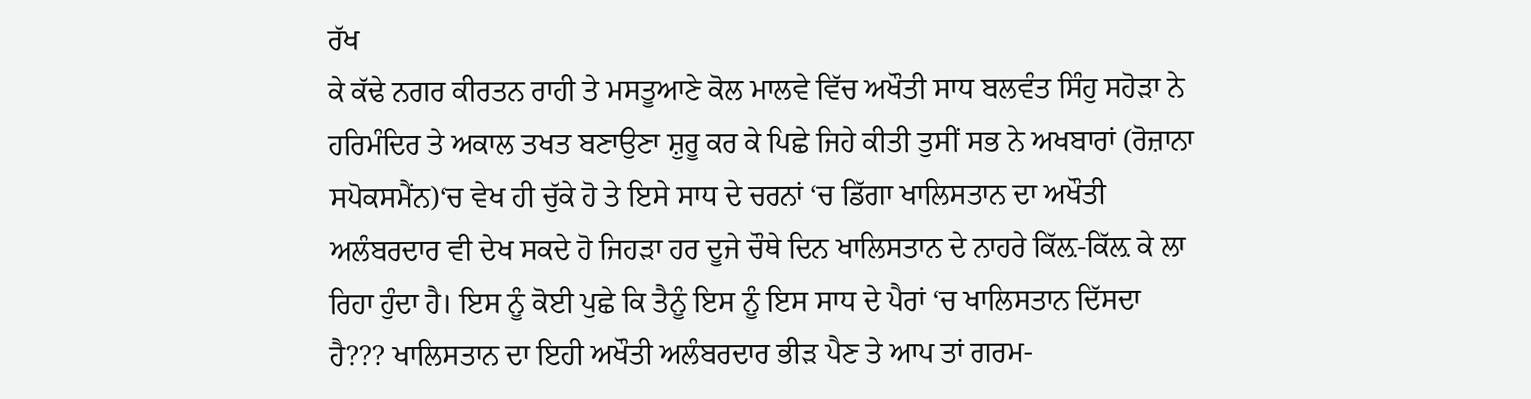ਰੱਖ
ਕੇ ਕੱਢੇ ਨਗਰ ਕੀਰਤਨ ਰਾਹੀ ਤੇ ਮਸਤੂਆਣੇ ਕੋਲ ਮਾਲਵੇ ਵਿੱਚ ਅਖੌਤੀ ਸਾਧ ਬਲਵੰਤ ਸਿੰਹੁ ਸਹੋੜਾ ਨੇ
ਹਰਿਮੰਦਿਰ ਤੇ ਅਕਾਲ ਤਖਤ ਬਣਾਉਣਾ ਸ਼ੁਰੂ ਕਰ ਕੇ ਪਿਛੇ ਜਿਹੇ ਕੀਤੀ ਤੁਸੀਂ ਸਭ ਨੇ ਅਖਬਾਰਾਂ (ਰੋਜ਼ਾਨਾ
ਸਪੋਕਸਮੈਂਨ)‘ਚ ਵੇਖ ਹੀ ਚੁੱਕੇ ਹੋ ਤੇ ਇਸੇ ਸਾਧ ਦੇ ਚਰਨਾਂ ‘ਚ ਡਿੱਗਾ ਖਾਲਿਸਤਾਨ ਦਾ ਅਖੌਤੀ
ਅਲੰਬਰਦਾਰ ਵੀ ਦੇਖ ਸਕਦੇ ਹੋ ਜਿਹੜਾ ਹਰ ਦੂਜੇ ਚੌਥੇ ਦਿਨ ਖਾਲਿਸਤਾਨ ਦੇ ਨਾਹਰੇ ਕਿੱਲ਼-ਕਿੱਲ਼ ਕੇ ਲਾ
ਰਿਹਾ ਹੁੰਦਾ ਹੈ। ਇਸ ਨੂੰ ਕੋਈ ਪੁਛੇ ਕਿ ਤੈਨੂੰ ਇਸ ਨੂੰ ਇਸ ਸਾਧ ਦੇ ਪੈਰਾਂ ‘ਚ ਖਾਲਿਸਤਾਨ ਦਿੱਸਦਾ
ਹੈ??? ਖਾਲਿਸਤਾਨ ਦਾ ਇਹੀ ਅਖੌਤੀ ਅਲੰਬਰਦਾਰ ਭੀੜ ਪੈਣ ਤੇ ਆਪ ਤਾਂ ਗਰਮ-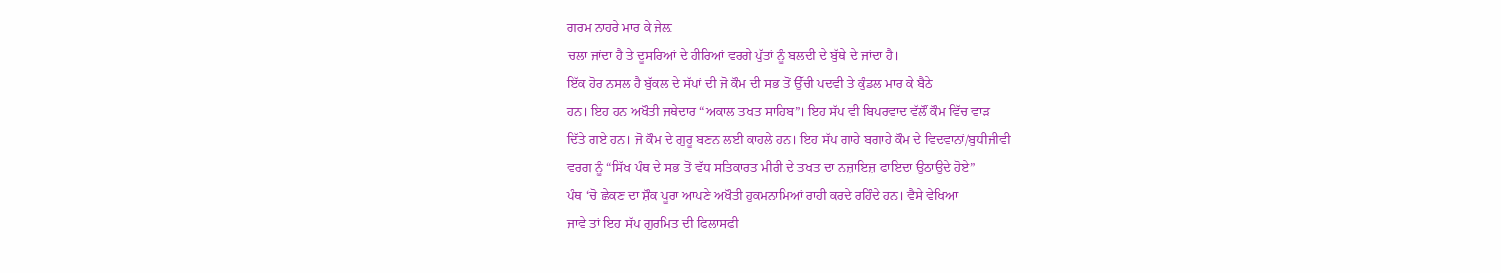ਗਰਮ ਨਾਹਰੇ ਮਾਰ ਕੇ ਜੇਲ਼
ਚਲਾ ਜਾਂਦਾ ਹੈ ਤੇ ਦੂਸਰਿਆਂ ਦੇ ਹੀਰਿਆਂ ਵਰਗੇ ਪੁੱਤਾਂ ਨੂੰ ਬਲਦੀ ਦੇ ਬੁੱਥੇ ਦੇ ਜਾਂਦਾ ਹੈ।
ਇੱਕ ਹੋਰ ਨਸਲ ਹੈ ਬੁੱਕਲ ਦੇ ਸੱਪਾਂ ਦੀ ਜੋ ਕੌਮ ਦੀ ਸਭ ਤੋਂ ਉੱਚੀ ਪਦਵੀ ਤੇ ਕੁੰਡਲ ਮਾਰ ਕੇ ਬੈਠੇ
ਹਨ। ਇਹ ਹਨ ਅਖੌਤੀ ਜਥੇਦਾਰ “ਅਕਾਲ ਤਖਤ ਸਾਹਿਬ”। ਇਹ ਸੱਪ ਵੀ ਬਿਪਰਵਾਦ ਵੱਲੌਂ ਕੌਮ ਵਿੱਚ ਵਾੜ
ਦਿੱਤੇ ਗਏ ਹਨ। ਜੋ ਕੌਮ ਦੇ ਗੁਰੂ ਬਣਨ ਲਈ ਕਾਹਲੇ ਹਨ। ਇਹ ਸੱਪ ਗਾਹੇ ਬਗਾਹੇ ਕੌਮ ਦੇ ਵਿਦਵਾਨਾਂ/ਬੁਧੀਜੀਵੀ
ਵਰਗ ਨੂੰ “ਸਿੱਖ ਪੰਥ ਦੇ ਸਭ ਤੋਂ ਵੱਧ ਸਤਿਕਾਰਤ ਮੀਰੀ ਦੇ ਤਖਤ ਦਾ ਨਜ਼ਾਇਜ਼ ਫਾਇਦਾ ਉਠਾਉਦੇ ਹੋਏ”
ਪੰਥ ‘ਚੋ ਛੇਕਣ ਦਾ ਸ਼ੌਕ ਪੂਰਾ ਆਪਣੇ ਅਖੌਤੀ ਹੁਕਮਨਾਮਿਆਂ ਰਾਹੀ ਕਰਦੇ ਰਹਿੰਦੇ ਹਨ। ਵੈਸੇ ਵੇਖਿਆ
ਜਾਵੇ ਤਾਂ ਇਹ ਸੱਪ ਗੁਰਮਿਤ ਦੀ ਫਿਲਾਸਫੀ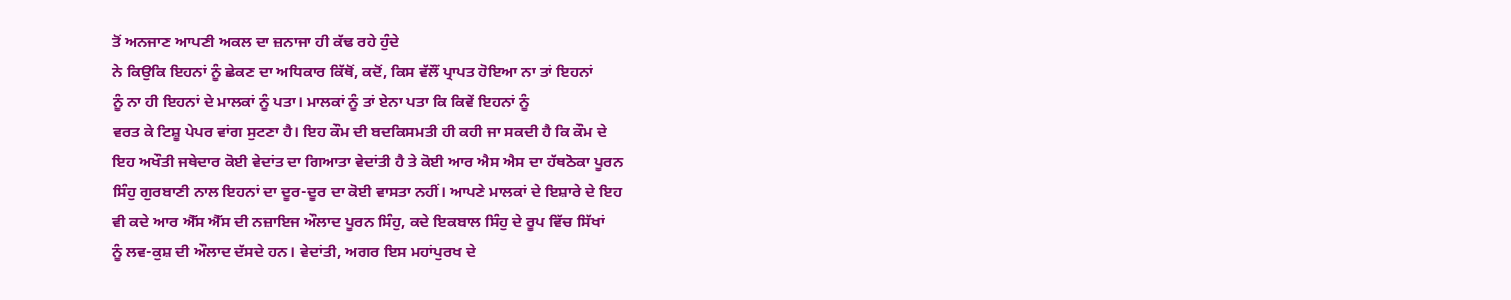ਤੋਂ ਅਨਜਾਣ ਆਪਣੀ ਅਕਲ ਦਾ ਜ਼ਨਾਜਾ ਹੀ ਕੱਢ ਰਹੇ ਹੁੰਦੇ
ਨੇ ਕਿਉਕਿ ਇਹਨਾਂ ਨੂੰ ਛੇਕਣ ਦਾ ਅਧਿਕਾਰ ਕਿੱਥੋਂ, ਕਦੋਂ, ਕਿਸ ਵੱਲੌਂ ਪ੍ਰਾਪਤ ਹੋਇਆ ਨਾ ਤਾਂ ਇਹਨਾਂ
ਨੂੰ ਨਾ ਹੀ ਇਹਨਾਂ ਦੇ ਮਾਲਕਾਂ ਨੂੰ ਪਤਾ। ਮਾਲਕਾਂ ਨੂੰ ਤਾਂ ਏਨਾ ਪਤਾ ਕਿ ਕਿਵੇਂ ਇਹਨਾਂ ਨੂੰ
ਵਰਤ ਕੇ ਟਿਸ਼ੂ ਪੇਪਰ ਵਾਂਗ ਸੁਟਣਾ ਹੈ। ਇਹ ਕੌਮ ਦੀ ਬਦਕਿਸਮਤੀ ਹੀ ਕਹੀ ਜਾ ਸਕਦੀ ਹੈ ਕਿ ਕੌਮ ਦੇ
ਇਹ ਅਖੌਤੀ ਜਥੇਦਾਰ ਕੋਈ ਵੇਦਾਂਤ ਦਾ ਗਿਆਤਾ ਵੇਦਾਂਤੀ ਹੈ ਤੇ ਕੋਈ ਆਰ ਐਸ ਐਸ ਦਾ ਹੱਥਠੋਕਾ ਪੂਰਨ
ਸਿੰਹੁ ਗੁਰਬਾਣੀ ਨਾਲ ਇਹਨਾਂ ਦਾ ਦੂਰ-ਦੂਰ ਦਾ ਕੋਈ ਵਾਸਤਾ ਨਹੀਂ। ਆਪਣੇ ਮਾਲਕਾਂ ਦੇ ਇਸ਼ਾਰੇ ਦੇ ਇਹ
ਵੀ ਕਦੇ ਆਰ ਐੱਸ ਐੱਸ ਦੀ ਨਜ਼ਾਇਜ ਔਲਾਦ ਪੂਰਨ ਸਿੰਹੁ, ਕਦੇ ਇਕਬਾਲ ਸਿੰਹੁ ਦੇ ਰੂਪ ਵਿੱਚ ਸਿੱਖਾਂ
ਨੂੰ ਲਵ-ਕੁਸ਼ ਦੀ ਔਲਾਦ ਦੱਸਦੇ ਹਨ। ਵੇਦਾਂਤੀ, ਅਗਰ ਇਸ ਮਹਾਂਪੁਰਖ ਦੇ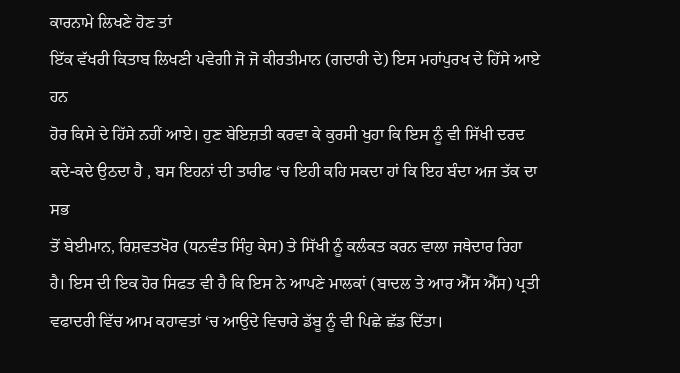ਕਾਰਨਾਮੇ ਲਿਖਣੇ ਹੋਣ ਤਾਂ
ਇੱਕ ਵੱਖਰੀ ਕਿਤਾਬ ਲਿਖਣੀ ਪਵੇਗੀ ਜੋ ਜੋ ਕੀਰਤੀਮਾਨ (ਗਦਾਰੀ ਦੇ) ਇਸ ਮਹਾਂਪੁਰਖ ਦੇ ਹਿੱਸੇ ਆਏ ਹਨ
ਹੋਰ ਕਿਸੇ ਦੇ ਹਿੱਸੇ ਨਹੀਂ ਆਏ। ਹੁਣ ਬੇਇਜ਼ਤੀ ਕਰਵਾ ਕੇ ਕੁਰਸੀ ਖੁਹਾ ਕਿ ਇਸ ਨੂੰ ਵੀ ਸਿੱਖੀ ਦਰਦ
ਕਦੇ-ਕਦੇ ਉਠਦਾ ਹੈ , ਬਸ ਇਹਨਾਂ ਦੀ ਤਾਰੀਫ ‘ਚ ਇਹੀ ਕਹਿ ਸਕਦਾ ਹਾਂ ਕਿ ਇਹ ਬੰਦਾ ਅਜ ਤੱਕ ਦਾ ਸਭ
ਤੋਂ ਬੇਈਮਾਨ, ਰਿਸ਼ਵਤਖੋਰ (ਧਨਵੰਤ ਸਿੰਹੁ ਕੇਸ) ਤੇ ਸਿੱਖੀ ਨੂੰ ਕਲੰਕਤ ਕਰਨ ਵਾਲਾ ਜਥੇਦਾਰ ਰਿਹਾ
ਹੈ। ਇਸ ਦੀ ਇਕ ਹੋਰ ਸਿਫਤ ਵੀ ਹੈ ਕਿ ਇਸ ਨੇ ਆਪਣੇ ਮਾਲਕਾਂ (ਬਾਦਲ ਤੇ ਆਰ ਐੱਸ ਐੱਸ) ਪ੍ਰਤੀ
ਵਫਾਦਰੀ ਵਿੱਚ ਆਮ ਕਹਾਵਤਾਂ ‘ਚ ਆਉਦੇ ਵਿਚਾਰੇ ਡੱਬੂ ਨੂੰ ਵੀ ਪਿਛੇ ਛੱਡ ਦਿੱਤਾ।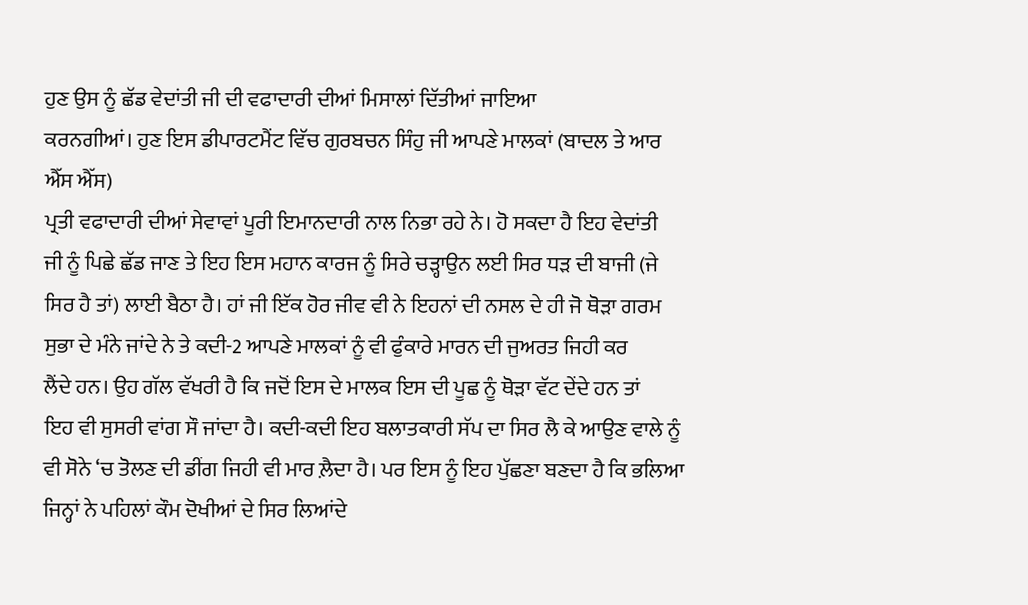ਹੁਣ ਉਸ ਨੂੰ ਛੱਡ ਵੇਦਾਂਤੀ ਜੀ ਦੀ ਵਫਾਦਾਰੀ ਦੀਆਂ ਮਿਸਾਲਾਂ ਦਿੱਤੀਆਂ ਜਾਇਆ
ਕਰਨਗੀਆਂ। ਹੁਣ ਇਸ ਡੀਪਾਰਟਮੈਂਟ ਵਿੱਚ ਗੁਰਬਚਨ ਸਿੰਹੁ ਜੀ ਆਪਣੇ ਮਾਲਕਾਂ (ਬਾਦਲ ਤੇ ਆਰ ਐੱਸ ਐੱਸ)
ਪ੍ਰਤੀ ਵਫਾਦਾਰੀ ਦੀਆਂ ਸੇਵਾਵਾਂ ਪੂਰੀ ਇਮਾਨਦਾਰੀ ਨਾਲ ਨਿਭਾ ਰਹੇ ਨੇ। ਹੋ ਸਕਦਾ ਹੈ ਇਹ ਵੇਦਾਂਤੀ
ਜੀ ਨੂੰ ਪਿਛੇ ਛੱਡ ਜਾਣ ਤੇ ਇਹ ਇਸ ਮਹਾਨ ਕਾਰਜ ਨੂੰ ਸਿਰੇ ਚੜ੍ਹਾਉਨ ਲਈ ਸਿਰ ਧੜ ਦੀ ਬਾਜੀ (ਜੇ
ਸਿਰ ਹੈ ਤਾਂ) ਲਾਈ ਬੈਠਾ ਹੈ। ਹਾਂ ਜੀ ਇੱਕ ਹੋਰ ਜੀਵ ਵੀ ਨੇ ਇਹਨਾਂ ਦੀ ਨਸਲ ਦੇ ਹੀ ਜੋ ਥੋੜਾ ਗਰਮ
ਸੁਭਾ ਦੇ ਮੰਨੇ ਜਾਂਦੇ ਨੇ ਤੇ ਕਦੀ-2 ਆਪਣੇ ਮਾਲਕਾਂ ਨੂੰ ਵੀ ਫੁੰਕਾਰੇ ਮਾਰਨ ਦੀ ਜੁਅਰਤ ਜਿਹੀ ਕਰ
ਲੈਂਦੇ ਹਨ। ਉਹ ਗੱਲ ਵੱਖਰੀ ਹੈ ਕਿ ਜਦੋਂ ਇਸ ਦੇ ਮਾਲਕ ਇਸ ਦੀ ਪੂਛ ਨੂੰ ਥੋੜਾ ਵੱਟ ਦੇਂਦੇ ਹਨ ਤਾਂ
ਇਹ ਵੀ ਸੁਸਰੀ ਵਾਂਗ ਸੌ ਜਾਂਦਾ ਹੈ। ਕਦੀ-ਕਦੀ ਇਹ ਬਲਾਤਕਾਰੀ ਸੱਪ ਦਾ ਸਿਰ ਲੈ ਕੇ ਆਉਣ ਵਾਲੇ ਨੂੰ
ਵੀ ਸੋਨੇ ‘ਚ ਤੋਲਣ ਦੀ ਡੀਂਗ ਜਿਹੀ ਵੀ ਮਾਰ ਲ਼ੈਦਾ ਹੈ। ਪਰ ਇਸ ਨੂੰ ਇਹ ਪੁੱਛਣਾ ਬਣਦਾ ਹੈ ਕਿ ਭਲਿਆ
ਜਿਨ੍ਹਾਂ ਨੇ ਪਹਿਲਾਂ ਕੌਮ ਦੋਖੀਆਂ ਦੇ ਸਿਰ ਲਿਆਂਦੇ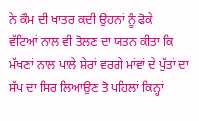ਨੇ ਕੌਮ ਦੀ ਖਾਤਰ ਕਦੀ ਉਹਨਾਂ ਨੂੰ ਫੋਕੇ
ਵੱਟਿਆਂ ਨਾਲ ਵੀ ਤੋਲਣ ਦਾ ਯਤਨ ਕੀਤਾ ਕਿ ਮੱਖਣਾਂ ਨਾਲ ਪਾਲੇ ਸ਼ੇਰਾਂ ਵਰਗੇ ਮਾਂਵਾਂ ਦੇ ਪੁੱਤਾਂ ਦਾ
ਸੱਪ ਦਾ ਸਿਰ ਲਿਆਉਣ ਤੋ ਪਹਿਲਾਂ ਕਿਨ੍ਹਾਂ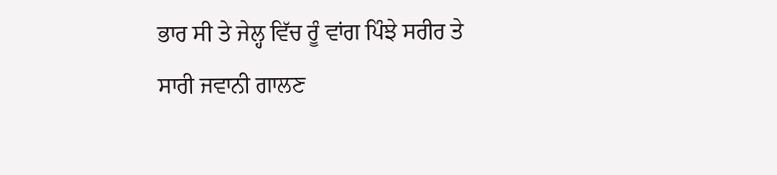ਭਾਰ ਸੀ ਤੇ ਜੇਲ੍ਹ ਵਿੱਚ ਰੂੰ ਵਾਂਗ ਪਿੰਝੇ ਸਰੀਰ ਤੇ
ਸਾਰੀ ਜਵਾਨੀ ਗਾਲਣ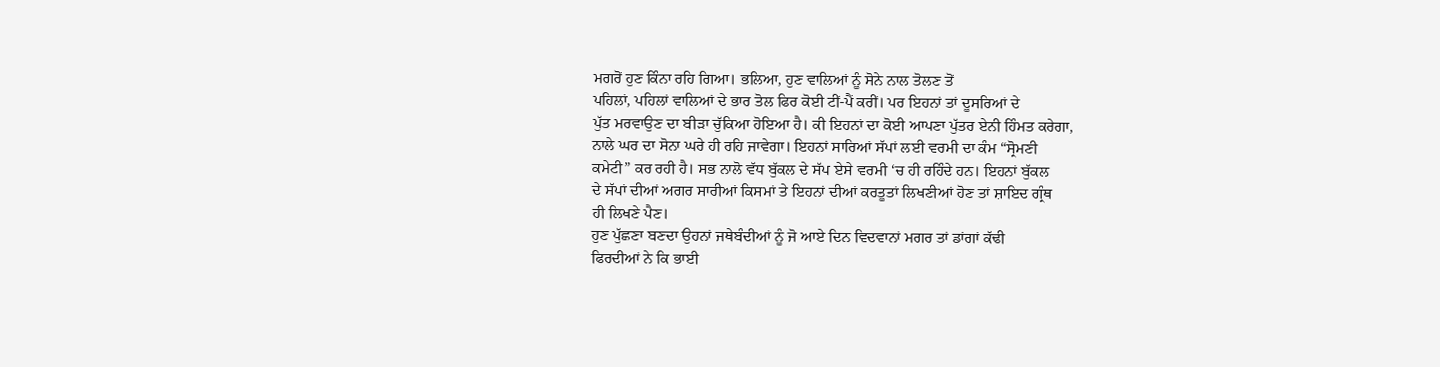ਮਗਰੋਂ ਹੁਣ ਕਿੰਨਾ ਰਹਿ ਗਿਆ। ਭਲਿਆ, ਹੁਣ ਵਾਲਿਆਂ ਨੂੰ ਸੋਨੇ ਨਾਲ ਤੋਲਣ ਤੋਂ
ਪਹਿਲਾਂ, ਪਹਿਲਾਂ ਵਾਲਿਆਂ ਦੇ ਭਾਰ ਤੋਲ ਫਿਰ ਕੋਈ ਟੀਂ-ਪੈਂ ਕਰੀਂ। ਪਰ ਇਹਨਾਂ ਤਾਂ ਦੂਸਰਿਆਂ ਦੇ
ਪੁੱਤ ਮਰਵਾਉਣ ਦਾ ਬੀੜਾ ਚੁੱਕਿਆ ਹੋਇਆ ਹੈ। ਕੀ ਇਹਨਾਂ ਦਾ ਕੋਈ ਆਪਣਾ ਪੁੱਤਰ ਏਨੀ ਹਿੰਮਤ ਕਰੇਗਾ,
ਨਾਲੇ ਘਰ ਦਾ ਸੋਨਾ ਘਰੇ ਹੀ ਰਹਿ ਜਾਵੇਗਾ। ਇਹਨਾਂ ਸਾਰਿਆਂ ਸੱਪਾਂ ਲਈ ਵਰਮੀ ਦਾ ਕੰਮ “ਸ੍ਰੋਮਣੀ
ਕਮੇਟੀ” ਕਰ ਰਹੀ ਹੈ। ਸਭ ਨਾਲੋ ਵੱਧ ਬੁੱਕਲ ਦੇ ਸੱਪ ਏਸੇ ਵਰਮੀ ‘ਚ ਹੀ ਰਹਿੰਦੇ ਹਨ। ਇਹਨਾਂ ਬੁੱਕਲ
ਦੇ ਸੱਪਾਂ ਦੀਆਂ ਅਗਰ ਸਾਰੀਆਂ ਕਿਸਮਾਂ ਤੇ ਇਹਨਾਂ ਦੀਆਂ ਕਰਤੂਤਾਂ ਲਿਖਣੀਆਂ ਹੋਣ ਤਾਂ ਸ਼ਾਇਦ ਗ੍ਰੰਥ
ਹੀ ਲਿਖਣੇ ਪੈਣ।
ਹੁਣ ਪੁੱਛਣਾ ਬਣਦਾ ਉਹਨਾਂ ਜਥੇਬੰਦੀਆਂ ਨੂੰ ਜੋ ਆਏ ਦਿਨ ਵਿਦਵਾਨਾਂ ਮਗਰ ਤਾਂ ਡਾਂਗਾਂ ਕੱਢੀ
ਫਿਰਦੀਆਂ ਨੇ ਕਿ ਭਾਈ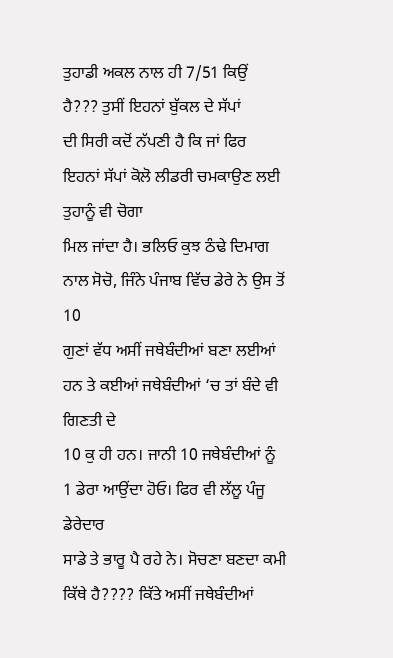ਤੁਹਾਡੀ ਅਕਲ ਨਾਲ ਹੀ 7/51 ਕਿਉਂ ਹੈ??? ਤੁਸੀਂ ਇਹਨਾਂ ਬੁੱਕਲ ਦੇ ਸੱਪਾਂ
ਦੀ ਸਿਰੀ ਕਦੋਂ ਨੱਪਣੀ ਹੈ ਕਿ ਜਾਂ ਫਿਰ ਇਹਨਾਂ ਸੱਪਾਂ ਕੋਲੋ ਲੀਡਰੀ ਚਮਕਾਉਣ ਲਈ ਤੁਹਾਨੂੰ ਵੀ ਚੋਗਾ
ਮਿਲ ਜਾਂਦਾ ਹੈ। ਭਲਿਓ ਕੁਝ ਠੰਢੇ ਦਿਮਾਗ ਨਾਲ ਸੋਚੋ, ਜਿੰਨੇ ਪੰਜਾਬ ਵਿੱਚ ਡੇਰੇ ਨੇ ਉਸ ਤੋਂ 10
ਗੁਣਾਂ ਵੱਧ ਅਸੀਂ ਜਥੇਬੰਦੀਆਂ ਬਣਾ ਲਈਆਂ ਹਨ ਤੇ ਕਈਆਂ ਜਥੇਬੰਦੀਆਂ ‘ਚ ਤਾਂ ਬੰਦੇ ਵੀ ਗਿਣਤੀ ਦੇ
10 ਕੁ ਹੀ ਹਨ। ਜਾਨੀ 10 ਜਥੇਬੰਦੀਆਂ ਨੂੰ 1 ਡੇਰਾ ਆਉਂਦਾ ਹੋਓ। ਫਿਰ ਵੀ ਲੱਲੂ ਪੰਜੂ ਡੇਰੇਦਾਰ
ਸਾਡੇ ਤੇ ਭਾਰੂ ਪੈ ਰਹੇ ਨੇ। ਸੋਚਣਾ ਬਣਦਾ ਕਮੀ ਕਿੱਥੇ ਹੈ???? ਕਿੱਤੇ ਅਸੀਂ ਜਥੇਬੰਦੀਆਂ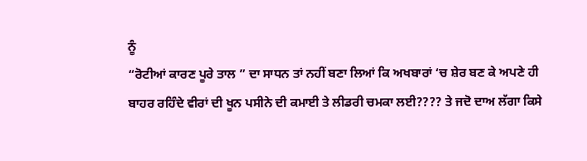ਨੂੰ
“ਰੋਟੀਆਂ ਕਾਰਣ ਪੂਰੇ ਤਾਲ ” ਦਾ ਸਾਧਨ ਤਾਂ ਨਹੀਂ ਬਣਾ ਲਿਆਂ ਕਿ ਅਖਬਾਰਾਂ ‘ਚ ਸ਼ੇਰ ਬਣ ਕੇ ਅਪਣੇ ਹੀ
ਬਾਹਰ ਰਹਿੰਦੇ ਵੀਰਾਂ ਦੀ ਖੂਨ ਪਸੀਨੇ ਦੀ ਕਮਾਈ ਤੇ ਲੀਡਰੀ ਚਮਕਾ ਲਈ???? ਤੇ ਜਦੋ ਦਾਅ ਲੱਗਾ ਕਿਸੇ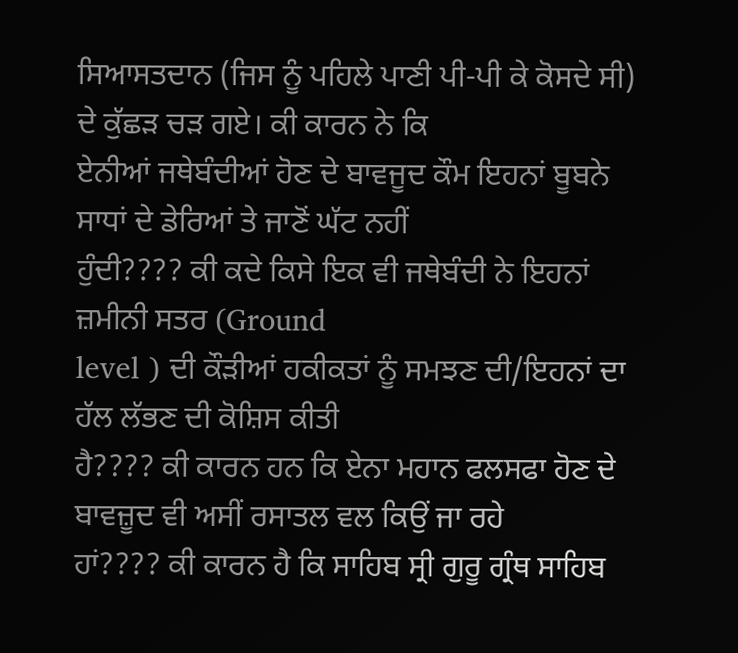ਸਿਆਸਤਦਾਨ (ਜਿਸ ਨੂੰ ਪਹਿਲੇ ਪਾਣੀ ਪੀ-ਪੀ ਕੇ ਕੋਸਦੇ ਸੀ) ਦੇ ਕੁੱਛੜ ਚੜ ਗਏ। ਕੀ ਕਾਰਨ ਨੇ ਕਿ
ਏਨੀਆਂ ਜਥੇਬੰਦੀਆਂ ਹੋਣ ਦੇ ਬਾਵਜੂਦ ਕੌਮ ਇਹਨਾਂ ਬੂਬਨੇ ਸਾਧਾਂ ਦੇ ਡੇਰਿਆਂ ਤੇ ਜਾਣੋਂ ਘੱਟ ਨਹੀਂ
ਹੁੰਦੀ???? ਕੀ ਕਦੇ ਕਿਸੇ ਇਕ ਵੀ ਜਥੇਬੰਦੀ ਨੇ ਇਹਨਾਂ ਜ਼ਮੀਨੀ ਸਤਰ (Ground
level ) ਦੀ ਕੌੜੀਆਂ ਹਕੀਕਤਾਂ ਨੂੰ ਸਮਝਣ ਦੀ/ਇਹਨਾਂ ਦਾ ਹੱਲ ਲੱਭਣ ਦੀ ਕੋਸ਼ਿਸ ਕੀਤੀ
ਹੈ???? ਕੀ ਕਾਰਨ ਹਨ ਕਿ ਏਨਾ ਮਹਾਨ ਫਲਸਫਾ ਹੋਣ ਦੇ ਬਾਵਜ਼ੂਦ ਵੀ ਅਸੀਂ ਰਸਾਤਲ ਵਲ ਕਿਉਂ ਜਾ ਰਹੇ
ਹਾਂ???? ਕੀ ਕਾਰਨ ਹੈ ਕਿ ਸਾਹਿਬ ਸ੍ਰੀ ਗੁਰੂ ਗ੍ਰੰਥ ਸਾਹਿਬ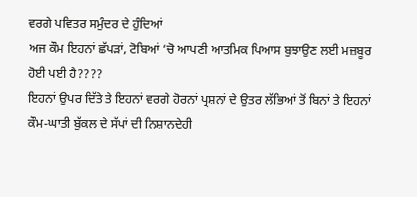ਵਰਗੇ ਪਵਿਤਰ ਸਮੁੰਦਰ ਦੇ ਹੁੰਦਿਆਂ
ਅਜ ਕੌਮ ਇਹਨਾਂ ਛੱਪੜਾਂ, ਟੋਬਿਆਂ ‘ਚੋ ਆਪਣੀ ਆਤਮਿਕ ਪਿਆਸ ਬੁਝਾਉਣ ਲਈ ਮਜ਼ਬੂਰ ਹੋਈ ਪਈ ਹੈ????
ਇਹਨਾਂ ਉਪਰ ਦਿੱਤੇ ਤੇ ਇਹਨਾਂ ਵਰਗੇ ਹੋਰਨਾਂ ਪ੍ਰਸ਼ਨਾਂ ਦੇ ਉਤਰ ਲੱਭਿਆਂ ਤੋਂ ਬਿਨਾਂ ਤੇ ਇਹਨਾਂ
ਕੌਮ-ਘਾਤੀ ਬੁੱਕਲ ਦੇ ਸੱਪਾਂ ਦੀ ਨਿਸ਼ਾਨਦੇਹੀ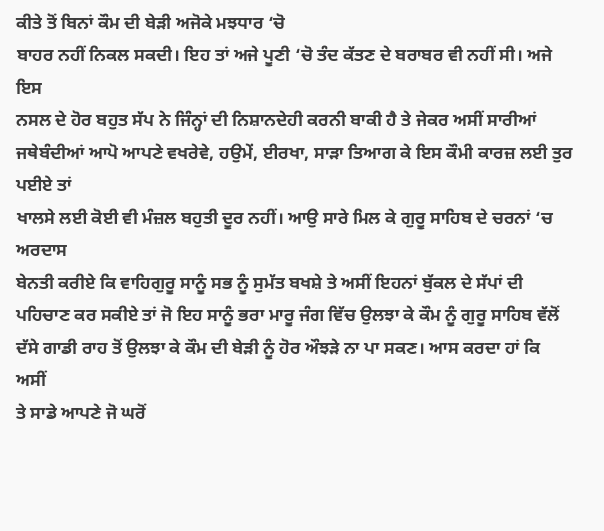ਕੀਤੇ ਤੋਂ ਬਿਨਾਂ ਕੌਮ ਦੀ ਬੇੜੀ ਅਜੋਕੇ ਮਝਧਾਰ ‘ਚੋ
ਬਾਹਰ ਨਹੀਂ ਨਿਕਲ ਸਕਦੀ। ਇਹ ਤਾਂ ਅਜੇ ਪੂਣੀ ‘ਚੋ ਤੰਦ ਕੱਤਣ ਦੇ ਬਰਾਬਰ ਵੀ ਨਹੀਂ ਸੀ। ਅਜੇ ਇਸ
ਨਸਲ ਦੇ ਹੋਰ ਬਹੁਤ ਸੱਪ ਨੇ ਜਿੰਨ੍ਹਾਂ ਦੀ ਨਿਸ਼ਾਨਦੇਹੀ ਕਰਨੀ ਬਾਕੀ ਹੈ ਤੇ ਜੇਕਰ ਅਸੀਂ ਸਾਰੀਆਂ
ਜਥੇਬੰਦੀਆਂ ਆਪੋ ਆਪਣੇ ਵਖਰੇਵੇ, ਹਉਮੇਂ, ਈਰਖਾ, ਸਾੜਾ ਤਿਆਗ ਕੇ ਇਸ ਕੌਮੀ ਕਾਰਜ਼ ਲਈ ਤੁਰ ਪਈਏ ਤਾਂ
ਖਾਲਸੇ ਲਈ ਕੋਈ ਵੀ ਮੰਜ਼ਲ ਬਹੁਤੀ ਦੂਰ ਨਹੀਂ। ਆਉ ਸਾਰੇ ਮਿਲ ਕੇ ਗੁਰੂ ਸਾਹਿਬ ਦੇ ਚਰਨਾਂ ‘ਚ ਅਰਦਾਸ
ਬੇਨਤੀ ਕਰੀਏ ਕਿ ਵਾਹਿਗੁਰੂ ਸਾਨੂੰ ਸਭ ਨੂੰ ਸੁਮੱਤ ਬਖਸ਼ੇ ਤੇ ਅਸੀਂ ਇਹਨਾਂ ਬੁੱਕਲ ਦੇ ਸੱਪਾਂ ਦੀ
ਪਹਿਚਾਣ ਕਰ ਸਕੀਏ ਤਾਂ ਜੋ ਇਹ ਸਾਨੂੰ ਭਰਾ ਮਾਰੂ ਜੰਗ ਵਿੱਚ ਉਲਝਾ ਕੇ ਕੌਮ ਨੂੰ ਗੁਰੂ ਸਾਹਿਬ ਵੱਲੋਂ
ਦੱਸੇ ਗਾਡੀ ਰਾਹ ਤੋਂ ਉਲਝਾ ਕੇ ਕੌਮ ਦੀ ਬੇੜੀ ਨੂੰ ਹੋਰ ਔਝੜੇ ਨਾ ਪਾ ਸਕਣ। ਆਸ ਕਰਦਾ ਹਾਂ ਕਿ ਅਸੀਂ
ਤੇ ਸਾਡੇ ਆਪਣੇ ਜੋ ਘਰੋਂ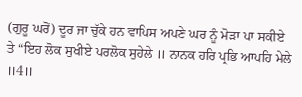(ਗੁਰੂ ਘਰੋਂ) ਦੂਰ ਜਾ ਚੁੱਕੇ ਹਨ ਵਾਪਿਸ ਅਪਣੇ ਘਰ ਨੂੰ ਮੋੜਾ ਪਾ ਸਕੀਏ
ਤੇ “ਇਹ ਲੋਕ ਸੁਖੀਏ ਪਰਲੋਕ ਸੁਹੇਲੇ ॥ ਨਾਨਕ ਹਰਿ ਪ੍ਰਭਿ ਆਪਹਿ ਮੇਲੇ
॥4॥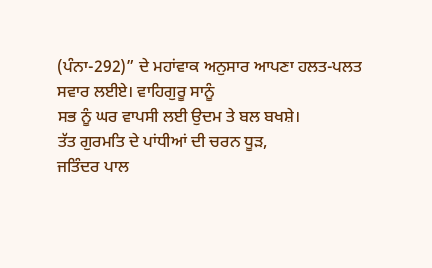(ਪੰਨਾ-292)” ਦੇ ਮਹਾਂਵਾਕ ਅਨੁਸਾਰ ਆਪਣਾ ਹਲਤ-ਪਲਤ ਸਵਾਰ ਲਈਏ। ਵਾਹਿਗੁਰੂ ਸਾਨੂੰ
ਸਭ ਨੂੰ ਘਰ ਵਾਪਸੀ ਲਈ ਉਦਮ ਤੇ ਬਲ ਬਖਸ਼ੇ।
ਤੱਤ ਗੁਰਮਤਿ ਦੇ ਪਾਂਧੀਆਂ ਦੀ ਚਰਨ ਧੂੜ,
ਜਤਿੰਦਰ ਪਾਲ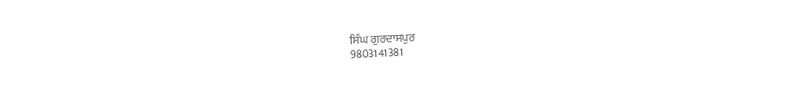ਸਿੰਘ ਗੁਰਦਾਸਪੁਰ
9803141381